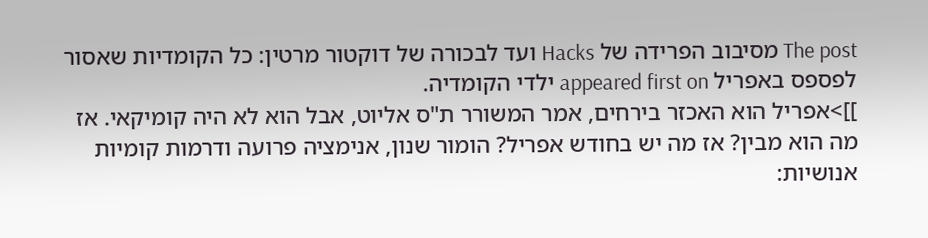The post מסיבוב הפרידה של Hacks ועד לבכורה של דוקטור מרטין: כל הקומדיות שאסור לפספס באפריל appeared first on ילדי הקומדיה.
]]>אפריל הוא האכזר בירחים, אמר המשורר ת"ס אליוט, אבל הוא לא היה קומיקאי. אז מה הוא מבין? אז מה יש בחודש אפריל? הומור שנון, אנימציה פרועה ודרמות קומיות אנושיות: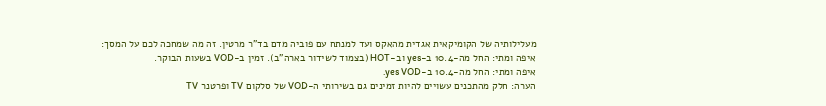מעלילותיה של הקומיקאית אגדית מהאקס ועד למנתח עם פוביה מדם בד"ר מרטין. זה מה שמחכה לכם על המסך:
איפה ומתי: החל מה-10.4 ב-yes וב-HOT (בצמוד לשידור בארה"ב). זמין ב-VOD בשעות הבוקר.
איפה ומתי: החל מה-10.4 ב-yes VOD.
הערה: חלק מהתכנים עשויים להיות זמינים גם בשירותי ה-VOD של סלקום TV ופרטנר TV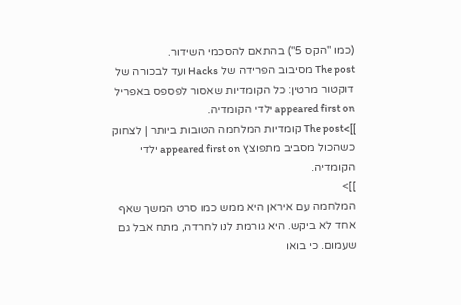(כמו "הקס 5") בהתאם להסכמי השידור.
The post מסיבוב הפרידה של Hacks ועד לבכורה של דוקטור מרטין: כל הקומדיות שאסור לפספס באפריל appeared first on ילדי הקומדיה.
]]>The post קומדיות המלחמה הטובות ביותר | לצחוק כשהכול מסביב מתפוצץ appeared first on ילדי הקומדיה.
]]>
המלחמה עם איראן היא ממש כמו סרט המשך שאף אחד לא ביקש. היא גורמת לנו לחרדה, מתח אבל גם שעמום. כי בואו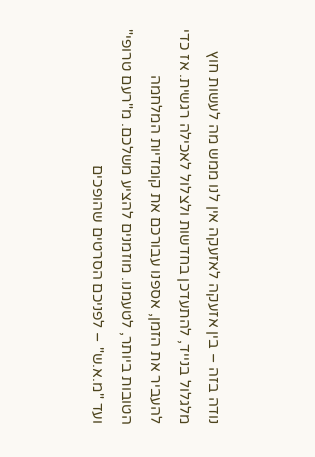נודה בזה – בין אזעקה לאזעקה אין לנו ממש מה לעשות חוץ מלגלול בנייד, להתעדכן בחדשות ולצלול לאכילה רגשית. אז כדי להעביר את הזמן, אספנו עבורכם את קומדיות המלחמה הטובות ביותר, לטעמנו. מוזמנים להציע משלכם. מ"רעם טרופי" ועד "מ.א.ש" – לפניכם הסרטים שהופכים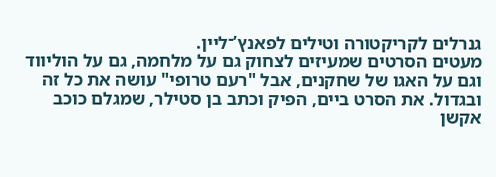גנרלים לקריקטורה וטילים לפאנץ’־ליין.
מעטים הסרטים שמעיזים לצחוק גם על מלחמה, גם על הוליווד וגם על האגו של שחקנים, אבל "רעם טרופי" עושה את כל זה ובגדול. את הסרט ביים, הפיק וכתב בן סטילר, שמגלם כוכב אקשן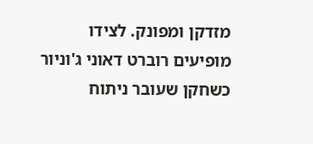מזדקן ומפונק. לצידו מופיעים רוברט דאוני ג'וניור כשחקן שעובר ניתוח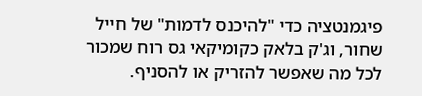פיגמנטציה כדי "להיכנס לדמות" של חייל שחור, וג'ק בלאק כקומיקאי גס רוח שמכור לכל מה שאפשר להזריק או להסניף.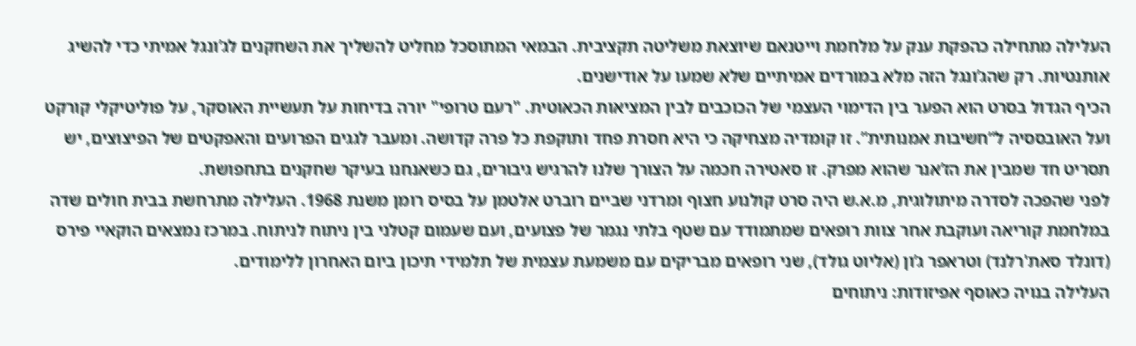העלילה מתחילה כהפקת ענק על מלחמת וייטנאם שיוצאת משליטה תקציבית. הבמאי המתוסכל מחליט להשליך את השחקנים לג’ונגל אמיתי כדי להשיג אותנטיות. רק שהג’ונגל הזה מלא במורדים אמיתיים שלא שמעו על אודישנים.
הכיף הגדול בסרט הוא הפער בין הדימוי העצמי של הכוכבים לבין המציאות הכאוטית. "רעם טרופי" יורה בדיחות על תעשיית האוסקר, על פוליטיקלי קורקט ועל האובססיה ל“חשיבות אמנותית”. זו קומדיה מצחיקה כי היא חסרת פחד ותוקפת כל פרה קדושה. ומעבר לגגים הפרועים והאפקטים של הפיצוצים, יש תסריט חד שמבין את הז’אנר שהוא מפרק. זו סאטירה חכמה על הצורך שלנו להרגיש גיבורים, גם כשאנחנו בעיקר שחקנים בתחפושת.
לפני שהפכה לסדרה מיתולוגית, מ.א.ש היה סרט קולנוע חצוף ומרדני שביים רוברט אלטמן על בסיס רומן משנת 1968. העלילה מתרחשת בבית חולים שדה במלחמת קוריאה ועוקבת אחר צוות רופאים שמתמודד עם שטף בלתי נגמר של פצועים, ועם שעמום קטלני בין ניתוח לניתוח. במרכז נמצאים הוקאיי פירס (דונלד סאת'רלנד) וטראפר ג’ון (אליוט גולד), שני רופאים מבריקים עם משמעת עצמית של תלמידי תיכון ביום האחרון ללימודים.
העלילה בנויה כאוסף אפיזודות: ניתוחים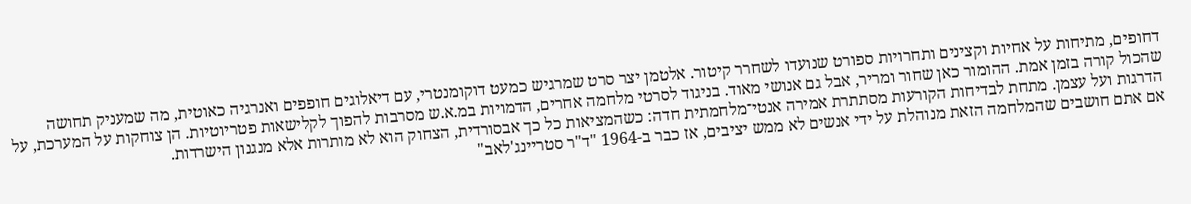דחופים, מתיחות על אחיות וקצינים ותחרויות ספורט שנועדו לשחרר קיטור. אלטמן יצר סרט שמרגיש כמעט דוקומנטרי, עם דיאלוגים חופפים ואנרגיה כאוטית, מה שמעניק תחושה שהכול קורה בזמן אמת. ההומור כאן שחור ומריר, אבל גם אנושי מאוד. בניגוד לסרטי מלחמה אחרים, הדמויות במ.א.ש מסרבות להפוך לקלישאות פטריוטיות. הן צוחקות על המערכת, על הדרגות ועל עצמן. מתחת לבדיחות הקורעות מסתתרת אמירה אנטי־מלחמתית חדה: כשהמציאות כל כך אבסורדית, הצחוק הוא לא מותרות אלא מנגנון הישרדות.
אם אתם חושבים שהמלחמה הזאת מנוהלת על ידי אנשים לא ממש יציבים, אז כבר ב-1964 "ד"ר סטריינג'לאב"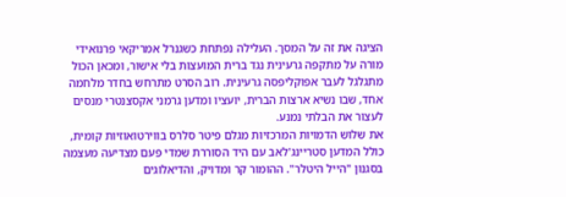הציגה את זה על המסך. העלילה נפתחת כשגנרל אמריקאי פרנואידי מורה על מתקפה גרעינית נגד ברית המועצות בלי אישור, ומכאן הכול מתגלגל לעבר אפוקליפסה גרעינית. רוב הסרט מתרחש בחדר מלחמה אחד, שבו נשיא ארצות הברית, יועציו ומדען גרמני אקסצנטרי מנסים לעצור את הבלתי נמנע.
את שלוש הדמויות המרכזיות מגלם פיטר סלרס בווירטואוזיות קומית, כולל המדען סטריינג'לאב עם היד הסוררת שמדי פעם מצדיעה מעצמה בסגנון "הייל היטלר". ההומור קר ומדויק, והדיאלוגים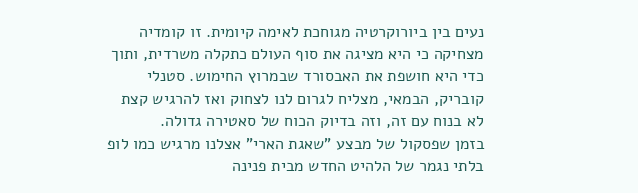נעים בין ביורוקרטיה מגוחכת לאימה קיומית. זו קומדיה מצחיקה כי היא מציגה את סוף העולם כתקלה משרדית, ותוך כדי היא חושפת את האבסורד שבמרוץ החימוש. סטנלי קובריק, הבמאי, מצליח לגרום לנו לצחוק ואז להרגיש קצת לא בנוח עם זה, וזה בדיוק הכוח של סאטירה גדולה.
בזמן שפסקול של מבצע "שאגת הארי" אצלנו מרגיש כמו לופ בלתי נגמר של הלהיט החדש מבית פנינה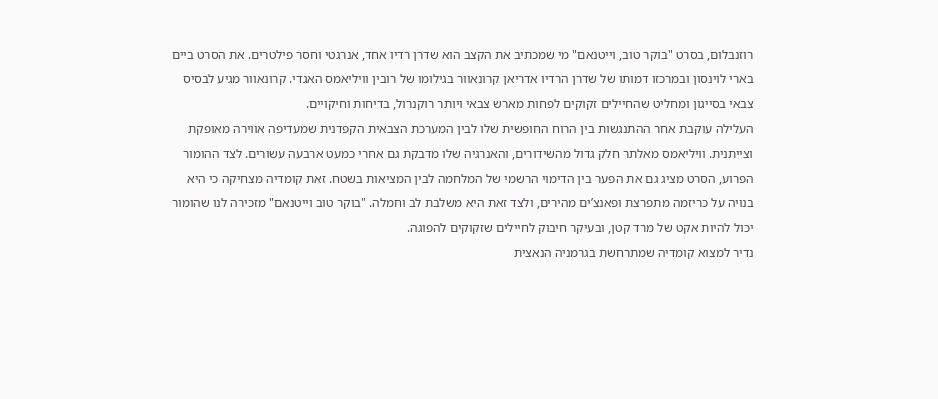רוזנבלום, בסרט "בוקר טוב, וייטנאם" מי שמכתיב את הקצב הוא שדרן רדיו אחד, אנרגטי וחסר פילטרים. את הסרט ביים בארי לוינסון ובמרכזו דמותו של שדרן הרדיו אדריאן קרונאוור בגילומו של רובין וויליאמס האגדי. קרונאוור מגיע לבסיס צבאי בסייגון ומחליט שהחיילים זקוקים לפחות מארש צבאי ויותר רוקנרול, בדיחות וחיקויים.
העלילה עוקבת אחר ההתנגשות בין הרוח החופשית שלו לבין המערכת הצבאית הקפדנית שמעדיפה אווירה מאופקת וצייתנית. וויליאמס מאלתר חלק גדול מהשידורים, והאנרגיה שלו מדבקת גם אחרי כמעט ארבעה עשורים. לצד ההומור הפרוע, הסרט מציג גם את הפער בין הדימוי הרשמי של המלחמה לבין המציאות בשטח. זאת קומדיה מצחיקה כי היא בנויה על כריזמה מתפרצת ופאנצ’ים מהירים, ולצד זאת היא משלבת לב וחמלה. "בוקר טוב וייטנאם" מזכירה לנו שהומור יכול להיות אקט של מרד קטן, ובעיקר חיבוק לחיילים שזקוקים להפוגה.
נדיר למצוא קומדיה שמתרחשת בגרמניה הנאצית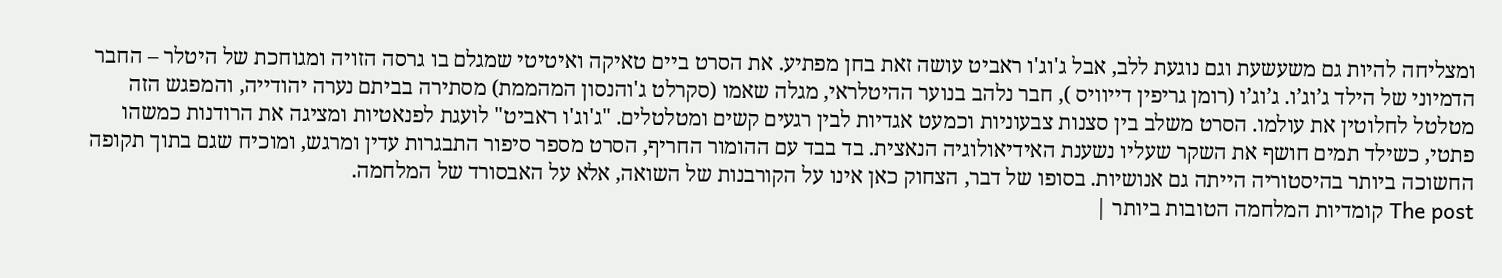ומצליחה להיות גם משעשעת וגם נוגעת ללב, אבל ג'וג'ו ראביט עושה זאת בחן מפתיע. את הסרט ביים טאיקה ואיטיטי שמגלם בו גרסה הזויה ומגוחכת של היטלר – החבר הדמיוני של הילד ג’וג’ו. ג’וג’ו (רומן גריפין דייוויס ), חבר נלהב בנוער ההיטלראי, מגלה שאמו (סקרלט ג'והנסון המהממת) מסתירה בביתם נערה יהודייה, והמפגש הזה מטלטל לחלוטין את עולמו. הסרט משלב בין סצנות צבעוניות וכמעט אגדיות לבין רגעים קשים ומטלטלים. "ג'וג'ו ראביט" לועגת לפנאטיות ומציגה את הרודנות כמשהו פתטי, כשילד תמים חושף את השקר שעליו נשענת האידיאולוגיה הנאצית. בד בבד עם ההומור החריף, הסרט מספר סיפור התבגרות עדין ומרגש, ומוכיח שגם בתוך תקופה החשוכה ביותר בהיסטוריה הייתה גם אנושיות. בסופו של דבר, הצחוק כאן אינו על הקורבנות של השואה, אלא על האבסורד של המלחמה.
The post קומדיות המלחמה הטובות ביותר |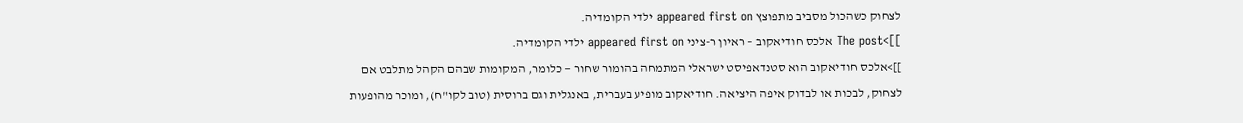לצחוק כשהכול מסביב מתפוצץ appeared first on ילדי הקומדיה.
]]>The post אלכס חודיאקוב – ראיון ר-ציני appeared first on ילדי הקומדיה.
]]>אלכס חודיאקוב הוא סטנדאפיסט ישראלי המתמחה בהומור שחור — כלומר, המקומות שבהם הקהל מתלבט אם לצחוק, לבכות או לבדוק איפה היציאה. חודיאקוב מופיע בעברית, באנגלית וגם ברוסית (טוב לקו"ח), ומוכר מהופעות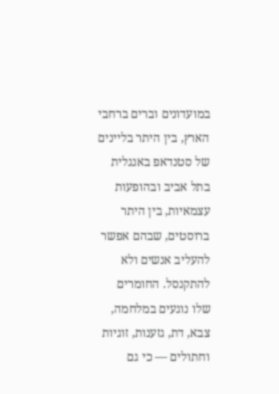במועדונים וברים ברחבי הארץ, בין היתר בליינים של סטנדאפ באנגלית בתל אביב ובהופעות עצמאיות, בין היתר ברוסטים, שבהם אפשר להעליב אנשים ולא להתקנסל. החומרים שלו נוגעים במלחמה, צבא, דת, גזענות, זוגיות וחתולים — כי גם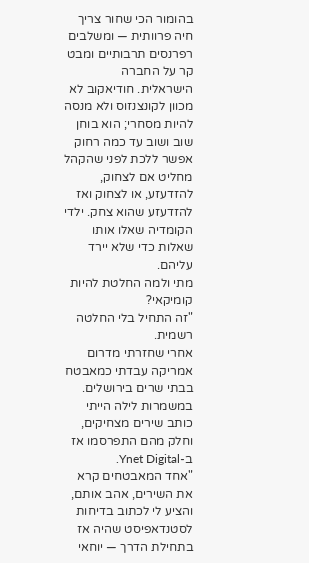בהומור הכי שחור צריך חיה פרוותית — ומשלבים רפרנסים תרבותיים ומבט קר על החברה הישראלית. חודיאקוב לא מכוון לקונצנזוס ולא מנסה להיות מסחרי; הוא בוחן שוב ושוב עד כמה רחוק אפשר ללכת לפני שהקהל מחליט אם לצחוק, להזדעזע, או לצחוק ואז להזדעזע שהוא צחק. ילדי הקומדיה שאלו אותו שאלות כדי שלא יירד עליהם.
מתי ולמה החלטת להיות קומיקאי?
"זה התחיל בלי החלטה רשמית.
אחרי שחזרתי מדרום אמריקה עבדתי כמאבטח בבתי שרים בירושלים. במשמרות לילה הייתי כותב שירים מצחיקים, וחלק מהם התפרסמו אז ב-Ynet Digital.
"אחד המאבטחים קרא את השירים, אהב אותם, והציע לי לכתוב בדיחות לסטנדאפיסט שהיה אז בתחילת הדרך — יוחאי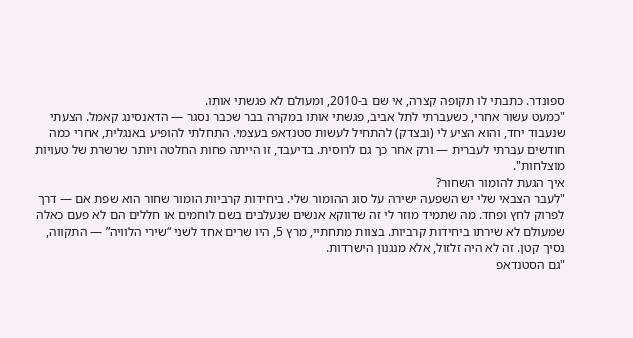ספונדר. כתבתי לו תקופה קצרה, אי שם ב-2010, ומעולם לא פגשתי אותו.
"כמעט עשור אחרי, כשעברתי לתל אביב, פגשתי אותו במקרה בבר שכבר נסגר — הדאנסינג קאמל. הצעתי שנעבוד יחד, והוא הציע לי (ובצדק) להתחיל לעשות סטנדאפ בעצמי. התחלתי להופיע באנגלית, אחרי כמה חודשים עברתי לעברית — ורק אחר כך גם לרוסית. בדיעבד, זו הייתה פחות החלטה ויותר שרשרת של טעויות מוצלחות".
איך הגעת להומור השחור?
"לעבר הצבאי שלי יש השפעה ישירה על סוג ההומור שלי. ביחידות קרביות הומור שחור הוא שפת אם — דרך לפרוק לחץ ופחד. מה שתמיד מוזר לי זה שדווקא אנשים שנעלבים בשם לוחמים או חללים הם לא פעם כאלה שמעולם לא שירתו ביחידות קרביות. בצוות מתחתיי, מרץ 5, היו שרים אחד לשני “שירי הלוויה” — התקווה, נסיך קטן. זה לא היה זלזול, אלא מנגנון הישרדות.
"גם הסטנדאפ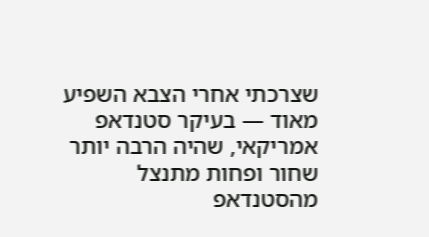שצרכתי אחרי הצבא השפיע מאוד — בעיקר סטנדאפ אמריקאי, שהיה הרבה יותר שחור ופחות מתנצל מהסטנדאפ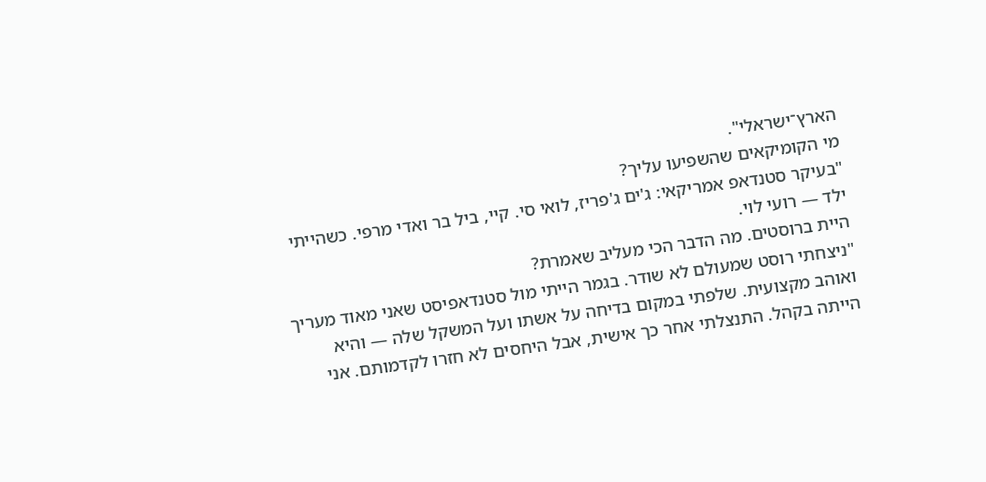הארץ־ישראלי".
מי הקומיקאים שהשפיעו עליך?
"בעיקר סטנדאפ אמריקאי: ג'ים ג'פריז, לואי סי. קיי, ביל בר ואדי מרפי. כשהייתי ילד — רועי לוי.
היית ברוסטים. מה הדבר הכי מעליב שאמרת?
"ניצחתי רוסט שמעולם לא שודר. בגמר הייתי מול סטנדאפיסט שאני מאוד מעריך ואוהב מקצועית. שלפתי במקום בדיחה על אשתו ועל המשקל שלה — והיא הייתה בקהל. התנצלתי אחר כך אישית, אבל היחסים לא חזרו לקדמותם. אני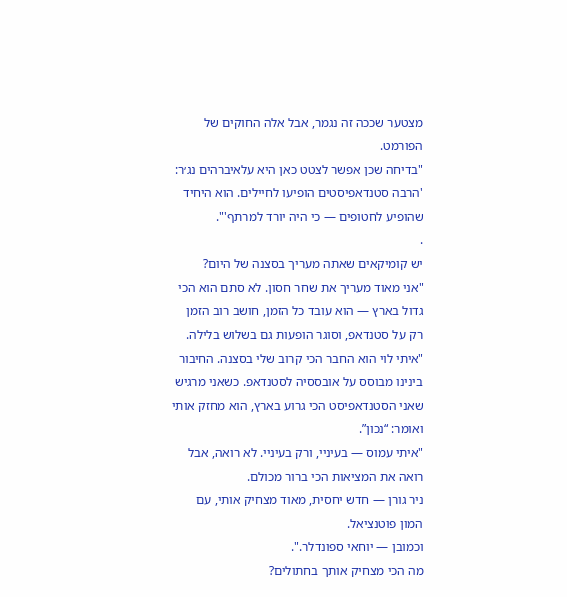מצטער שככה זה נגמר, אבל אלה החוקים של הפורמט.
"בדיחה שכן אפשר לצטט כאן היא עלאיברהים נג׳ר:
'הרבה סטנדאפיסטים הופיעו לחיילים. הוא היחיד שהופיע לחטופים — כי היה יורד למרתף'".
.
יש קומיקאים שאתה מעריך בסצנה של היום?
"אני מאוד מעריך את שחר חסון. לא סתם הוא הכי גדול בארץ — הוא עובד כל הזמן, חושב רוב הזמן רק על סטנדאפ, וסוגר הופעות גם בשלוש בלילה.
"איתי לוי הוא החבר הכי קרוב שלי בסצנה. החיבור בינינו מבוסס על אובססיה לסטנדאפ. כשאני מרגיש שאני הסטנדאפיסט הכי גרוע בארץ, הוא מחזק אותי ואומר: “נכון”.
"איתי עמוס — בעיניי, ורק בעיניי. לא רואה, אבל רואה את המציאות הכי ברור מכולם.
ניר גורן — חדש יחסית, מאוד מצחיק אותי, עם המון פוטנציאל.
וכמובן — יוחאי ספונדלר.".
מה הכי מצחיק אותך בחתולים?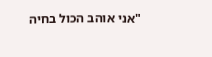"אני אוהב הכול בחיה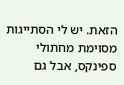הזאת. יש לי הסתייגות מסוימת מחתולי ספינקס, אבל גם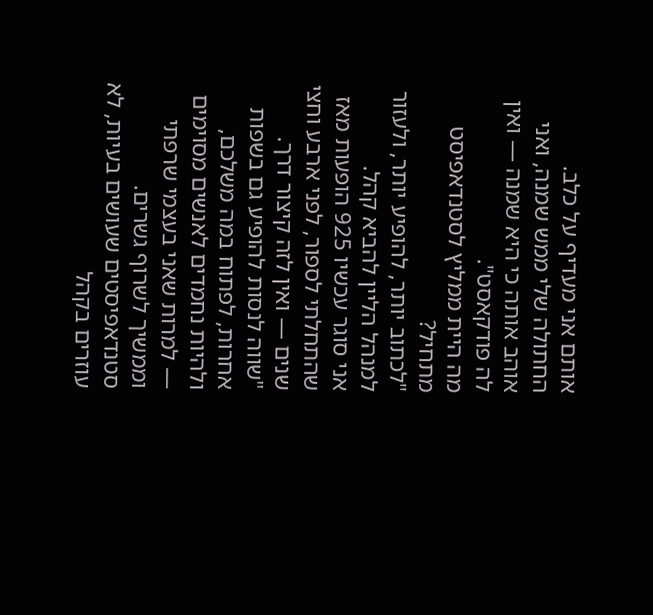אותם אני מעדיף על כלב.
החתולה שלי ממש שמנה, ואני אוהב אותה כי היא שמנה — ואין לה פודקאסט".
מה היית ממליץ לסטנדאפיסט מתחיל?
"לכתוב יותר, להופיע יותר, ולעזור למנהל הליין להביא קהל.
אני סוגר עכשיו 925 הופעות מאז שהתחלתי לספור, לפני ארבע וחצי שנים — ואין לזה קיצור דרך.
"שווה לנסות להופיע גם בשפות אחרות, לפתוח במה משלכם, ולהיות נחמדים לאנשים מסוימים — למרות שאני בעצמי שרפתי וממשיך לשרוף גשרים. סטנדאפיסטים שעושים בעיות, לא עוזרים בקהל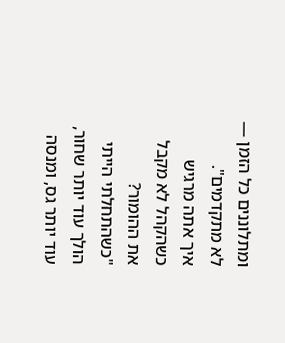ומתלוננים כל הזמן — לא מתקדמים".
איך אתה מרגיש כשהקהל לא מקבל את ההומור?
"כשהתחלתי הייתי הולך עוד יותר שחור, עוד יותר גס, ומנסה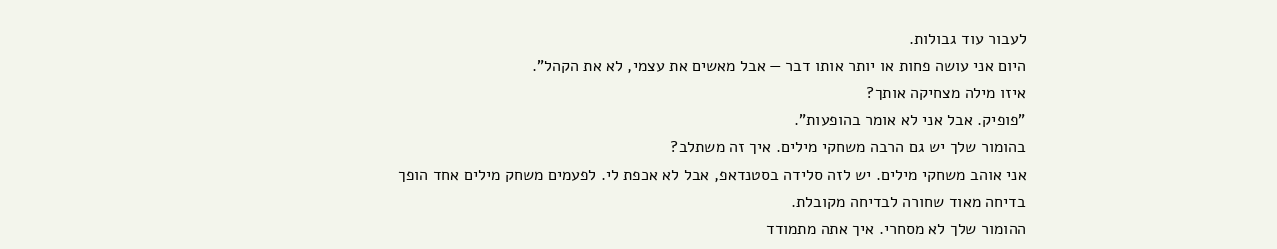לעבור עוד גבולות.
היום אני עושה פחות או יותר אותו דבר — אבל מאשים את עצמי, לא את הקהל".
איזו מילה מצחיקה אותך?
"פופיק. אבל אני לא אומר בהופעות".
בהומור שלך יש גם הרבה משחקי מילים. איך זה משתלב?
אני אוהב משחקי מילים. יש לזה סלידה בסטנדאפ, אבל לא אכפת לי. לפעמים משחק מילים אחד הופך בדיחה מאוד שחורה לבדיחה מקובלת.
ההומור שלך לא מסחרי. איך אתה מתמודד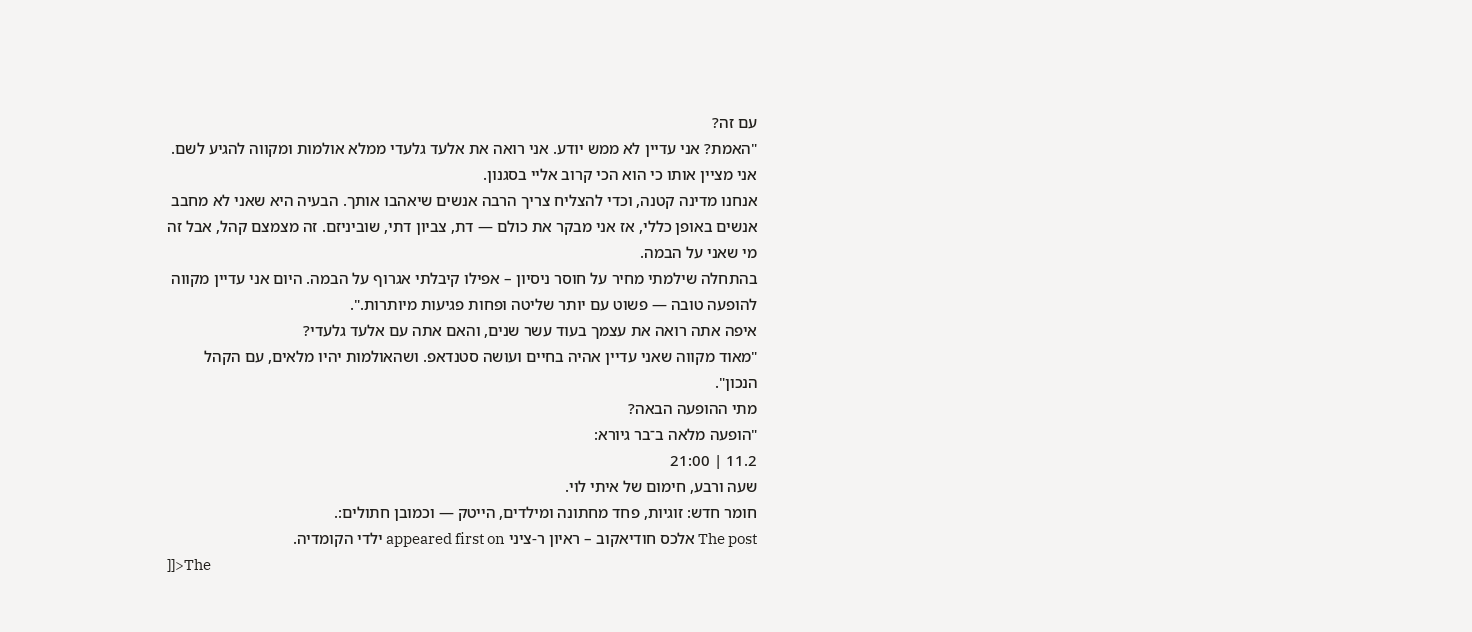עם זה?
"האמת? אני עדיין לא ממש יודע. אני רואה את אלעד גלעדי ממלא אולמות ומקווה להגיע לשם. אני מציין אותו כי הוא הכי קרוב אליי בסגנון.
אנחנו מדינה קטנה, וכדי להצליח צריך הרבה אנשים שיאהבו אותך. הבעיה היא שאני לא מחבב אנשים באופן כללי, אז אני מבקר את כולם — דת, צביון דתי, שוביניזם. זה מצמצם קהל, אבל זה מי שאני על הבמה.
בהתחלה שילמתי מחיר על חוסר ניסיון – אפילו קיבלתי אגרוף על הבמה. היום אני עדיין מקווה להופעה טובה — פשוט עם יותר שליטה ופחות פגיעות מיותרות.".
איפה אתה רואה את עצמך בעוד עשר שנים, והאם אתה עם אלעד גלעדי?
"מאוד מקווה שאני עדיין אהיה בחיים ועושה סטנדאפ. ושהאולמות יהיו מלאים, עם הקהל הנכון".
מתי ההופעה הבאה?
"הופעה מלאה ב־בר גיורא:
11.2 | 21:00
שעה ורבע, חימום של איתי לוי.
חומר חדש: זוגיות, פחד מחתונה ומילדים, הייטק — וכמובן חתולים:.
The post אלכס חודיאקוב – ראיון ר-ציני appeared first on ילדי הקומדיה.
]]>The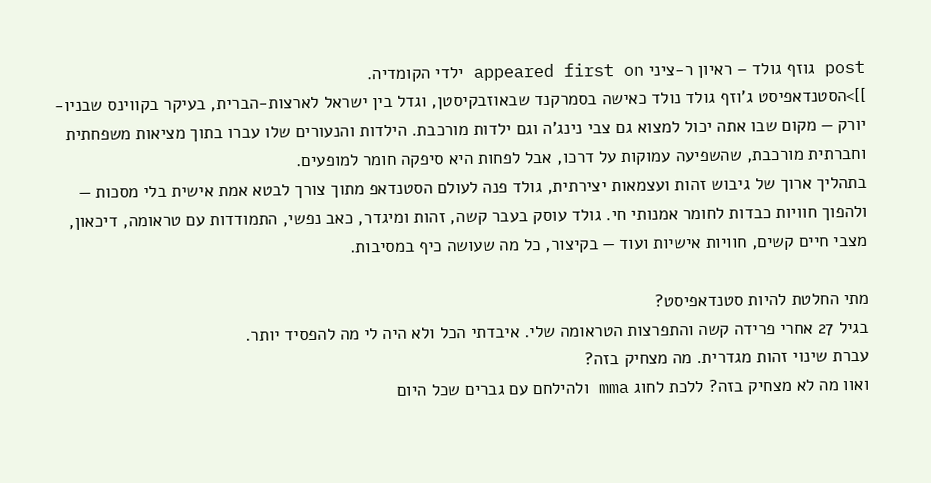post גוזף גולד – ראיון ר-ציני appeared first on ילדי הקומדיה.
]]>הסטנדאפיסט ג'וזף גולד נולד כאישה בסמרקנד שבאוזבקיסטן, וגדל בין ישראל לארצות-הברית, בעיקר בקווינס שבניו-יורק — מקום שבו אתה יכול למצוא גם צבי נינג'ה וגם ילדות מורכבת. הילדות והנעורים שלו עברו בתוך מציאות משפחתית וחברתית מורכבת, שהשפיעה עמוקות על דרכו, אבל לפחות היא סיפקה חומר למופעים.
בתהליך ארוך של גיבוש זהות ועצמאות יצירתית, גולד פנה לעולם הסטנדאפ מתוך צורך לבטא אמת אישית בלי מסכות — ולהפוך חוויות כבדות לחומר אמנותי חי. גולד עוסק בעבר קשה, זהות ומיגדר, כאב נפשי, התמודדות עם טראומה, דיכאון, מצבי חיים קשים, חוויות אישיות ועוד — בקיצור, כל מה שעושה כיף במסיבות.

מתי החלטת להיות סטנדאפיסט?
בגיל 27 אחרי פרידה קשה והתפרצות הטראומה שלי. איבדתי הכל ולא היה לי מה להפסיד יותר.
עברת שינוי זהות מגדרית. מה מצחיק בזה?
ואוו מה לא מצחיק בזה? ללכת לחוג mma ולהילחם עם גברים שכל היום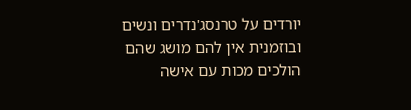יורדים על טרנסג'נדרים ונשים ובוזמנית אין להם מושג שהם הולכים מכות עם אישה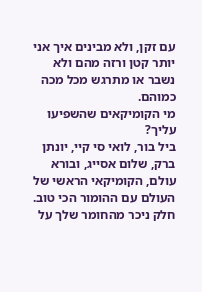עם זקן, ולא מבינים איך אני יותר קטן ורזה מהם ולא נשבר או מתרגש מכל מכה כמוהם.
מי הקומיקאים שהשפיעו עליך?
ביל בור, לואי סי קיי, יונתן ברק, שלום אסייג, ובורא עולם, הקומיקאי הראשי של העולם עם ההומור הכי טוב.
חלק ניכר מהחומר שלך על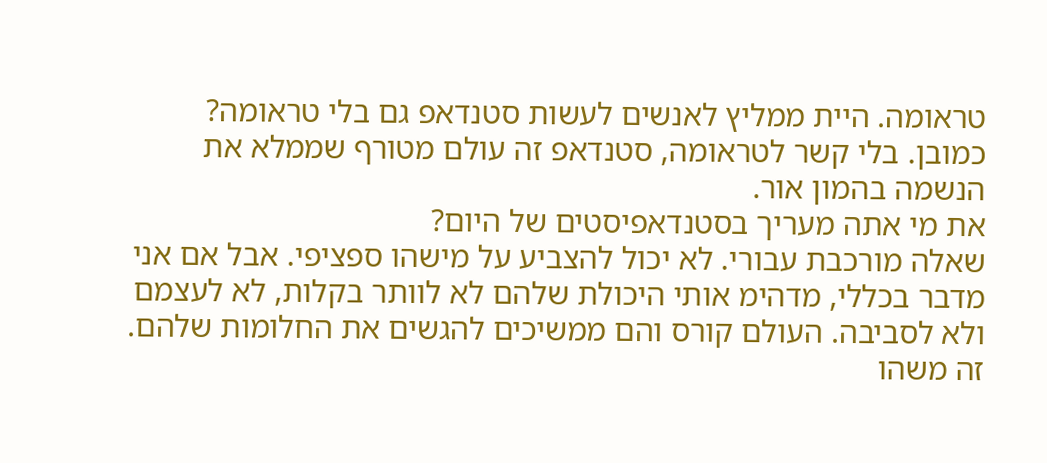טראומה. היית ממליץ לאנשים לעשות סטנדאפ גם בלי טראומה?
כמובן. בלי קשר לטראומה, סטנדאפ זה עולם מטורף שממלא את הנשמה בהמון אור.
את מי אתה מעריך בסטנדאפיסטים של היום?
שאלה מורכבת עבורי. לא יכול להצביע על מישהו ספציפי. אבל אם אני מדבר בכללי, מדהימ אותי היכולת שלהם לא לוותר בקלות, לא לעצמם ולא לסביבה. העולם קורס והם ממשיכים להגשים את החלומות שלהם. זה משהו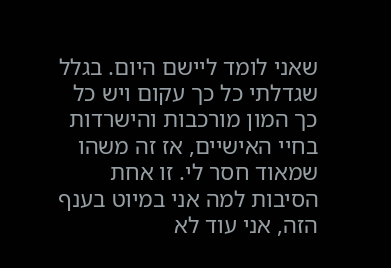שאני לומד ליישם היום. בגלל שגדלתי כל כך עקום ויש כל כך המון מורכבות והישרדות בחיי האישיים, אז זה משהו שמאוד חסר לי. זו אחת הסיבות למה אני במיוט בענף הזה, אני עוד לא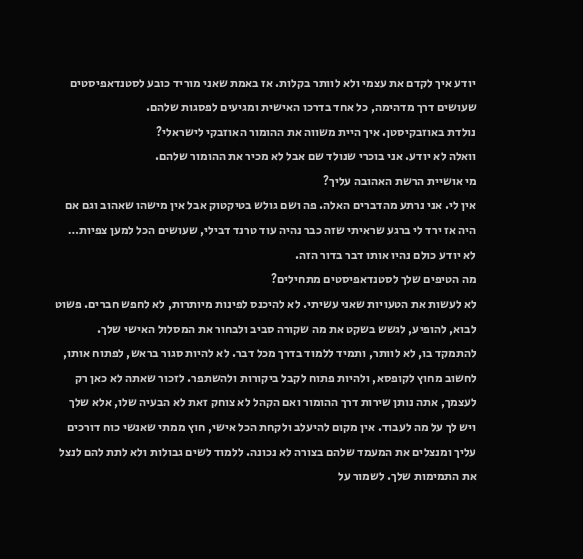יודע איך לקדם את עצמי ולא לוותר בקלות. אז באמת שאני מוריד כובע לסטנדאפיסטים שעושים דרך מדהימה, כל אחד בדרכו האישית ומגיעים לפסגות שלהם.
נולדת באוזבקיסטן. איך היית משווה את ההומור האוזבקי לישראלי?
וואלה לא יודע. אני בוכרי שנולד שם אבל לא מכיר את ההומור שלהם.
מי אושיית הרשת האהובה עליך?
אין לי. אני נרתע מהדברים האלה. פה ושם גולש בטיקטוק אבל אין מישהו שאהוב וגם אם היה אז ירד לי ברגע שראיתי שזה כבר נהיה עוד טרנד דבילי, שעושים הכל למען צפיות… לא יודע כולם נהיו אותו דבר בדור הזה.
מה הטיפים שלך לסטנדאפיסטים מתחילים?
לא לעשות את הטעויות שאני עשיתי. לא להיכנס לפינות מיותרות, לא לחפש חברים. פשוט לבוא, להופיע, לגשש בשקט את מה שקורה סביב ולבחור את המסלול האישי שלך. להתמקד בו, לא לוותר, ותמיד ללמוד בדרך מכל דבר. לא להיות סגור בראש, לפתוח אותו, לחשוב מחוץ לקופסא, ולהיות פתוח לקבל ביקורות ולהשתפר. לזכור שאתה לא כאן רק לעצמך, אתה נותן שירות דרך ההומור ואם הקהל לא צוחק זאת לא הבעיה שלו, אלא שלך ויש לך על מה לעבוד. אין מקום להיעלב ולקחת הכל אישי, חוץ ממתי שאנשי כוח דורכים עליך ומנצלים את המעמד שלהם בצורה לא נכונה. ללמוד לשים גבולות ולא לתת להם לנצל את התמימות שלך. לשמור על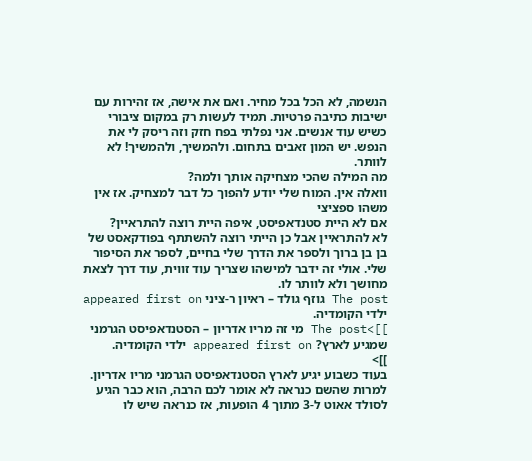הנשמה, לא הכל בכל מחיר. ואם את אישה, אז זהירות עם ישיבות כתיבה פרטיות. תמיד לעשות רק במקום ציבורי כשיש עוד אנשים. אני נפלתי בפח חזק וזה ריסק לי את הנפש. יש המון זאבים בתחום. ולהמשיך, ולהמשיך! לא לוותר.
מה המילה שהכי מצחיקה אותך ולמה?
וואלה אין. המוח שלי יודע להפוך כל דבר למצחיק. אז אין משהו ספציצי
אם לא היית סטנדאפיסט, איפה היית רוצה להתראיין?
לא להתראיין אבל כן הייתי רוצה להשתתף בפודקאסט של בן בן ברוך ולספר את הדרך שלי בחיים, לספר את הסיפור שלי. אולי זה ידבר למישהו שצריך עוד זווית, עוד דרך לצאת מחושך ולא לוותר לו.
The post גוזף גולד – ראיון ר-ציני appeared first on ילדי הקומדיה.
]]>The post מי זה מריו אדריון – הסטנדאפיסט הגרמני שמגיע לארץ? appeared first on ילדי הקומדיה.
]]>
בעוד כשבוע יגיע לארץ הסטנדאפיסט הגרמני מריו אדריון. למרות שהשם כנראה לא אומר לכם הרבה, הוא כבר הגיע לסולד אאוט ל-3 מתוך 4 הופעות, אז כנראה שיש לו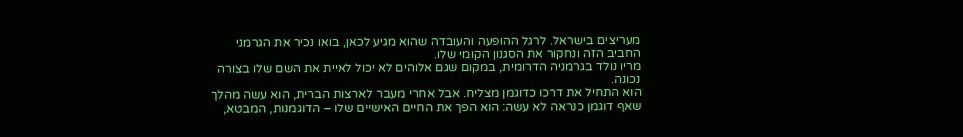מעריצים בישראל. לרגל ההופעה והעובדה שהוא מגיע לכאן, בואו נכיר את הגרמני החביב הזה ונחקור את הסגנון הקומי שלו.
מריו נולד בגרמניה הדרומית, במקום שגם אלוהים לא יכול לאיית את השם שלו בצורה נכונה.
הוא התחיל את דרכו כדוגמן מצליח. אבל אחרי מעבר לארצות הברית, הוא עשה מהלך שאף דוגמן כנראה לא עשה: הוא הפך את החיים האישיים שלו – הדוגמנות, המבטא,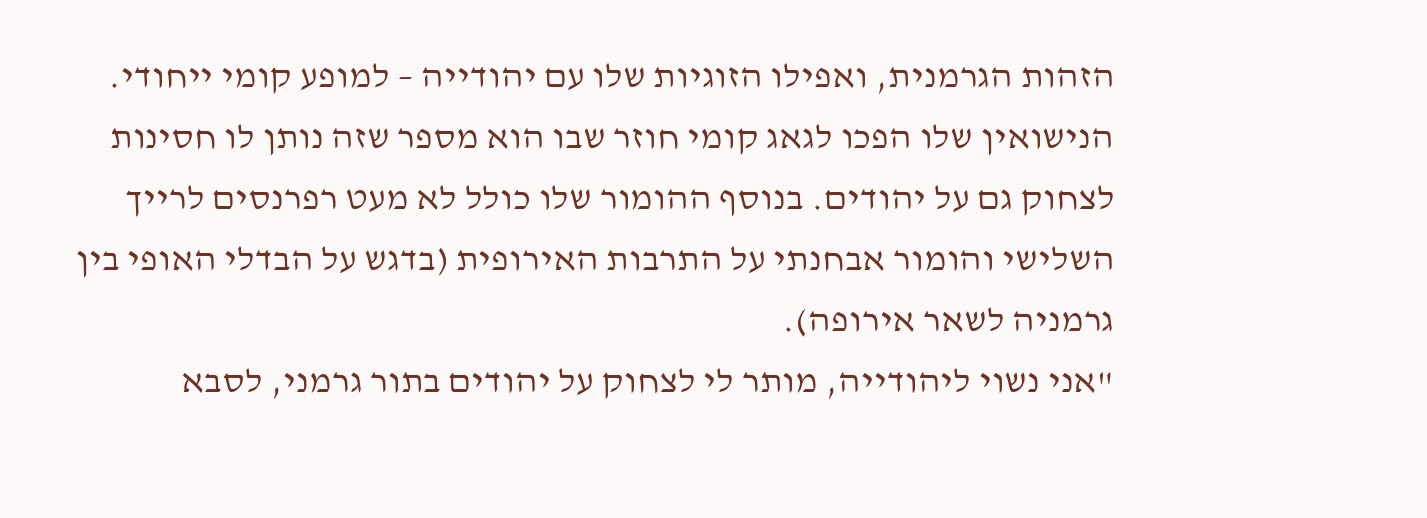הזהות הגרמנית, ואפילו הזוגיות שלו עם יהודייה – למופע קומי ייחודי. הנישואין שלו הפכו לגאג קומי חוזר שבו הוא מספר שזה נותן לו חסינות לצחוק גם על יהודים. בנוסף ההומור שלו כולל לא מעט רפרנסים לרייך השלישי והומור אבחנתי על התרבות האירופית (בדגש על הבדלי האופי בין גרמניה לשאר אירופה).
"אני נשוי ליהודייה, מותר לי לצחוק על יהודים בתור גרמני, לסבא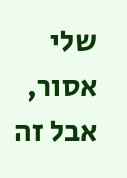שלי אסור, אבל זה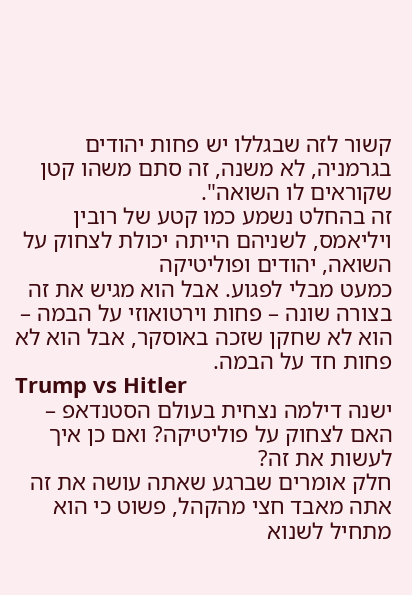קשור לזה שבגללו יש פחות יהודים בגרמניה, לא משנה, זה סתם משהו קטן שקוראים לו השואה".
זה בהחלט נשמע כמו קטע של רובין ויליאמס, לשניהם הייתה יכולת לצחוק על השואה, יהודים ופוליטיקה
כמעט מבלי לפגוע. אבל הוא מגיש את זה בצורה שונה – פחות וירטואוזי על הבמה – הוא לא שחקן שזכה באוסקר, אבל הוא לא פחות חד על הבמה.
Trump vs Hitler
ישנה דילמה נצחית בעולם הסטנדאפ – האם לצחוק על פוליטיקה? ואם כן איך לעשות את זה?
חלק אומרים שברגע שאתה עושה את זה אתה מאבד חצי מהקהל, פשוט כי הוא מתחיל לשנוא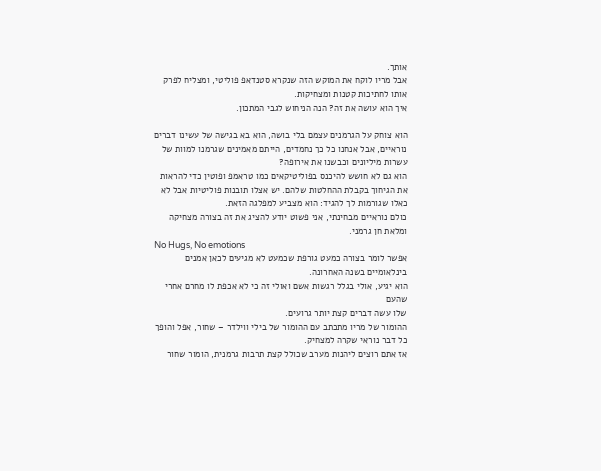אותך.
אבל מריו לוקח את המוקש הזה שנקרא סטנדאפ פוליטי, ומצליח לפרק אותו לחתיכות קטנות ומצחיקות.
איך הוא עושה את זה? הנה הניחוש לגבי המתכון.

הוא צוחק על הגרמנים עצמם בלי בושה, הוא בא בגישה של עשינו דברים נוראיים, אבל אנחנו כל כך נחמדים, הייתם מאמינים שגרמנו למוות של עשרות מיליונים וכבשנו את אירופה?
הוא גם לא חושש להיכנס בפוליטיקאים כמו טראמפ ופוטין כדי להראות את הגיחוך בקבלת ההחלטות שלהם. יש אצלו תובנות פוליטיות אבל לא כאלו שגורמות לך להגיד: הוא מצביע למפלגה הזאת.
כולם נוראיים מבחינתי, אני פשוט יודע להציג את זה בצורה מצחיקה ומלאת חן גרמני.
No Hugs, No emotions
אפשר לומר בצורה כמעט גורפת שכמעט לא מגיעים לכאן אמנים בינלאומיים בשנה האחרונה.
הוא יגיע, אולי בגלל רגשות אשם ואולי זה כי לא אכפת לו מחרם אחרי שהעם
שלו עשה דברים קצת יותר גרועים.
ההומור של מריו מתכתב עם ההומור של בילי ווילדר – שחור, אפל והופך כל דבר נוראי שקרה למצחיק.
אז אתם רוצים ליהנות מערב שכולל קצת תרבות גרמנית, הומור שחור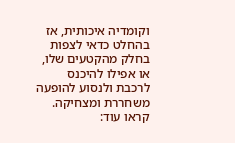וקומדיה איכותית, אז בהחלט כדאי לצפות בחלק מהקטעים שלו, או אפילו להיכנס לרכבת ולנסוע להופעה משחררת ומצחיקה.
קראו עוד: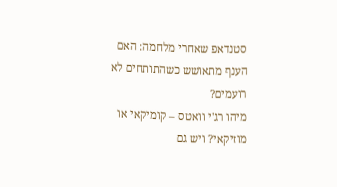סטנדאפ שאחרי מלחמה: האם הענף מתאושש כשהתותחים לא רועמים?
מיהו רג'י וואטס – קומיקאי או מוזיקאי? ויש גם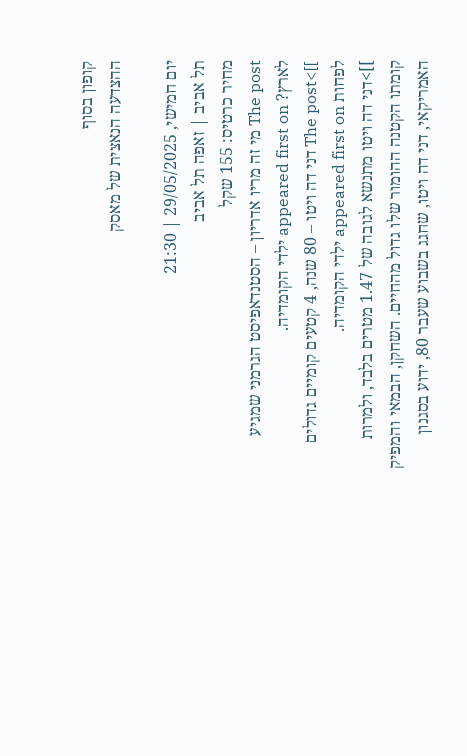קופון בסוף
ההצדעה הנאצית של מאסק

יום חמישי, 29/05/2025 | 21:30
תל אביב | זאפה תל אביב
מחיר כרטיס: 155 שקל
The post מי זה מריו אדריון – הסטנדאפיסט הגרמני שמגיע לארץ? appeared first on ילדי הקומדיה.
]]>The post דני דה ויטו – 80 שנה, 4 קטעים קומיים גדולים לפחות appeared first on ילדי הקומדיה.
]]>דני דה ויטו מתנשא לגובה של 1.47 מטרים בלבד, ולמרות קומתו הקטנה ההומור שלו גדול מהחיים. השחקן, הבמאי והמפיק האמריקאי, דני דה ויטו, שחגג בשבוע שעבר 80, ידוע בסגנון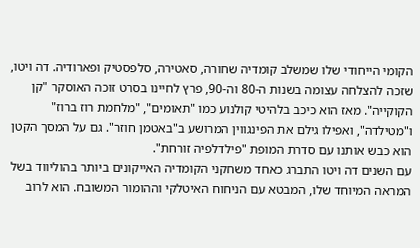הקומי הייחודי שלו שמשלב קומדיה שחורה, סאטירה, סלפסטיק ופארודיה. דה ויטו, שזכה להצלחה עצומה בשנות ה-80 וה-90, פרץ לחיינו בסרט זוכה האוסקר "קן הקוקייה". מאז הוא כיכב בלהיטי קולנוע כמו "תאומים", "מלחמת רוז ברוז" ו"מטילדה", ואפילו גילם את הפינגווין המרושע ב"באטמן חוזר". גם על המסך הקטן הוא כבש אותנו עם סדרת המופת "פילדלפיה זורחת".
עם השנים דה ויטו התברג כאחד משחקני הקומדיה האייקונים ביותר בהוליווד בשל המראה המיוחד שלו, המבטא עם הניחוח האיטלקי וההומור המשובח. הוא לרוב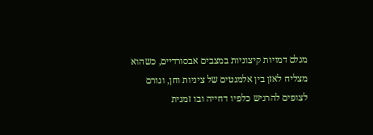מגלם דמויות קיצוניות במצבים אבסורדיים, כשהוא מצליח לאזן בין אלמנטים של ציניות וחן, וגורם לצופים להרגיש כלפיו דחייה ובו זמנית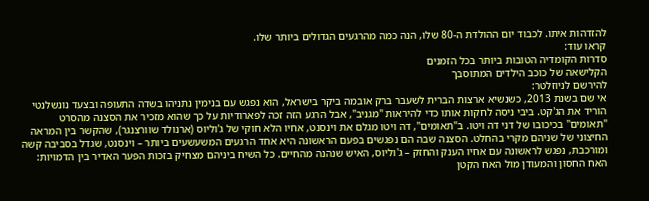להזדהות איתו. לכבוד יום ההולדת ה-80 שלו, הנה כמה מהרגעים הגדולים ביותר שלו.
קראו עוד:
סדרות הקומדיה הטובות ביותר בכל הזמנים
הקלישאה של כוכב הילדים המתוסבך
להירשם לניוזלטר:
אי שם בשנת 2013, כשנשיא ארצות הברית לשעבר ברק אובמה ביקר בישראל, הוא נפגש עם בנימין נתניהו בשדה התעופה ובצעד נונשלנטי הוריד את הג'קט. ביבי ניסה לחקות אותו כדי להיראות "מגניב", אבל הרגע הזה זכה לפארודיות על כך שהוא מזכיר את הסצנה מהסרט "תאומים" בכיכובו של דני דה ויטו. ב"תאומים", דה ויטו מגלם את וינסנט, אחיו הלא חוקי של ג'וליוס (ארנולד שוורצנגר), שהקשר בין המראה החיצוני של שניהם מקרי בהחלט. הסצנה שבה הם נפגשים בפעם הראשונה היא אחד הרגעים המשעשעים ביותר – וינסנט, שגדל בסביבה קשה ומורכבת, נפגש לראשונה עם אחיו הענק והחזק – ג'וליוס, האיש שנהנה מהחיים. כל השיח ביניהם מצחיק בזכות הפער האדיר בין הדמויות: האח החסון והמעודן מול האח הקטן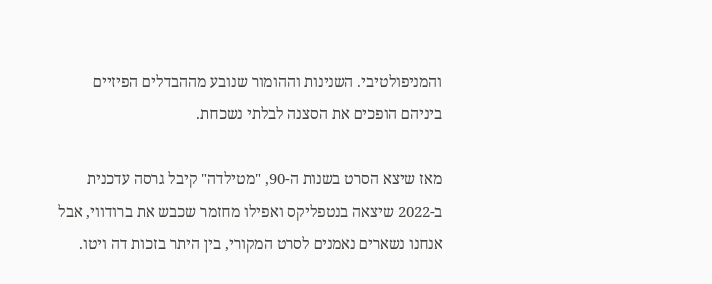והמניפולטיבי. השנינות וההומור שנובע מההבדלים הפיזיים ביניהם הופכים את הסצנה לבלתי נשכחת.

מאז שיצא הסרט בשנות ה-90, "מטילדה" קיבל גרסה עדכנית ב-2022 שיצאה בנטפליקס ואפילו מחזמר שכבש את ברודווי, אבל אנחנו נשארים נאמנים לסרט המקורי, בין היתר בזכות דה ויטו.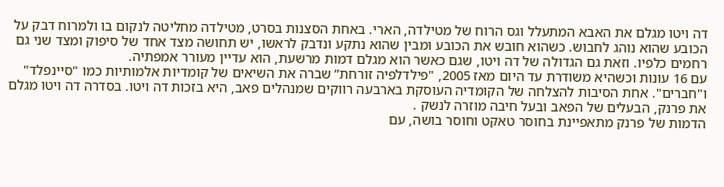דה ויטו מגלם את האבא המתעלל וגס הרוח של מטילדה, הארי. באחת הסצנות בסרט, מטילדה מחליטה לנקום בו ולמרוח דבק על הכובע שהוא נוהג לחבוש. כשהוא חובש את הכובע ומבין שהוא נתקע ונדבק לראשו, יש תחושה מצד אחד של סיפוק ומצד שני גם רחמים כלפיו. וזאת גם הגדולה של דה ויטו, שגם כאשר הוא מגלם דמות מרשעת, הוא עדיין מעורר אמפתיה.
עם 16 עונות וכשהיא משודרת עד היום מאז 2005, "פילדלפיה זורחת” שברה את השיאים של קומדיות אלמותיות כמו "סיינפלד" ו"חברים". אחת הסיבות להצלחה של הקומדיה העוסקת בארבעה רווקים שמנהלים פאב, היא בזכות דה ויטו. בסדרה דה ויטו מגלם את פרנק, הבעלים של הפאב ובעל חיבה מוזרה לנשק .
הדמות של פרנק מתאפיינת בחוסר טאקט וחוסר בושה, עם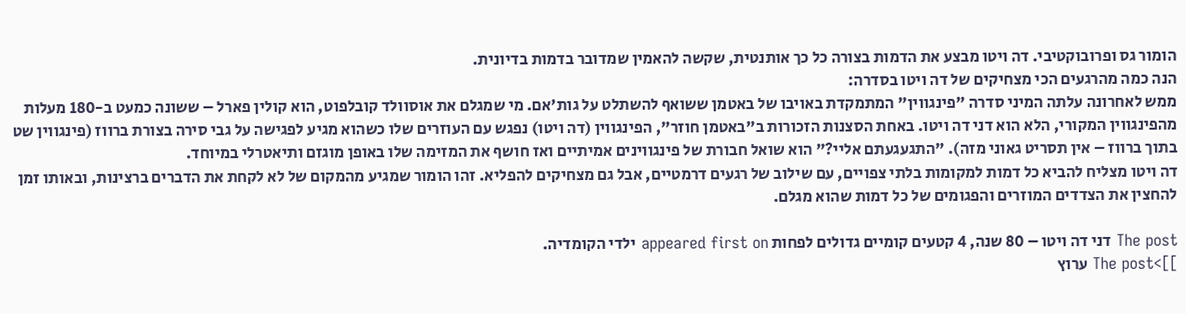הומור גס ופרובוקטיבי. דה ויטו מבצע את הדמות בצורה כל כך אותנטית, שקשה להאמין שמדובר בדמות בדיונית.
הנה כמה מהרגעים הכי מצחיקים של דה ויטו בסדרה:
ממש לאחרונה עלתה המיני סדרה "פינגווין" המתמקדת באויבו של באטמן ששואף להשתלט על גות'אם. מי שמגלם את אוסוולד קובלפוט, הוא קולין פארל – ששונה כמעט ב-180 מעלות מהפינגווין המקורי, הלא הוא דני דה ויטו. באחת הסצנות הזכורות ב"באטמן חוזר", הפינגווין (דה ויטו) נפגש עם העוזרים שלו כשהוא מגיע לפגישה על גבי סירה בצורת ברווז (פינגווין שט בתוך ברווז – אין תסריט גאוני מזה). "התגעגעתם אליי?" הוא שואל חבורת של פינגווינים אמיתיים ואז חושף את המזימה שלו באופן מוגזם ותיאטרלי במיוחד.
דה ויטו מצליח להביא כל דמות למקומות בלתי צפויים, עם שילוב של רגעים דרמטיים, אבל גם מצחיקים להפליא. זהו הומור שמגיע מהמקום של לא לקחת את הדברים ברצינות, ובאותו זמן להחצין את הצדדים המוזרים והפגומים של כל דמות שהוא מגלם.

The post דני דה ויטו – 80 שנה, 4 קטעים קומיים גדולים לפחות appeared first on ילדי הקומדיה.
]]>The post ערוץ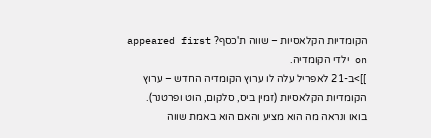הקומדיות הקלאסיות – שווה ת'כסף? appeared first on ילדי הקומדיה.
]]>ב-21 לאפריל עלה לו ערוץ הקומדיה החדש – ערוץ הקומדיות הקלאסיות (זמין ביס, סלקום, הוט ופרטנר).
בואו ונראה מה הוא מציע והאם הוא באמת שווה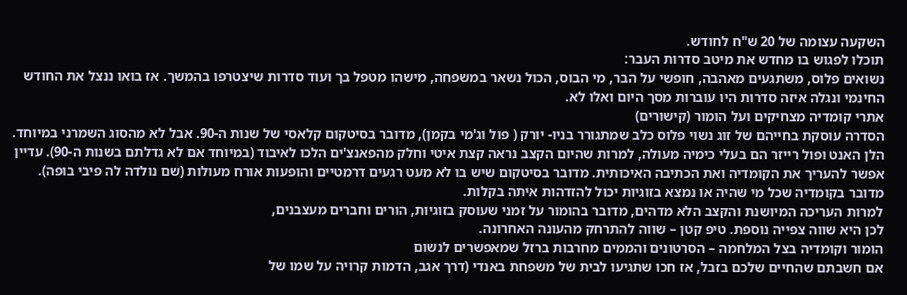השקעה עצומה של 20 ש"ח לחודש.
תוכלו לפגוש בו מחדש את מיטב סדרות העבר:
נשואים פלוס, משתגעים מאהבה, חופשי על הבר, מי הבוס, הכול נשאר במשפחה, מישהו מטפל בך ועוד סדרות שיצטרפו בהמשך. אז בואו ננצל את החודש החינמי ונגלה איזה סדרות היו עוברות מסך היום ואלו לא.
אתרי קומדיה מצחיקים ועל הומור (קישורים)
הסדרה עוסקת בחייהם של זוג נשוי פלוס כלב שמתגורר בניו- יורק ( פול וג'מי בקמן), מדובר בסיטקום קלאסי של שנות ה-90. אבל לא מהסוג השמרני במיוחד. הלן האנט ופול רייזר הם בעלי כימיה מעולה, למרות שהיום הקצב נראה קצת איטי וחלק מהפאנצ'ים הלכו לאיבוד (במיוחד אם לא גדלתם בשנות ה-90). עדיין אפשר להעריך את הקומדיה ואת הכתיבה האיכותית. מדובר בסיטקום שיש בו לא מעט רגעים דרמטיים והופעות אורח מעולות (שם נולדה לה פיבי בופה). מדובר בקומדיה שכל מי שהיה או נמצא בזוגיות יכול להזדהות איתה בקלות.
למרות העריכה המיושנת והקצב הלא מדהים, מדובר בהומור על זמני שעוסק בזוגיות, הורים וחברים מעצבנים,
לכן היא שווה צפייה נוספת. טיפ קטן – שווה להתרחק מהעונה האחרונה.
הומור וקומדיה בצל המלחמה – הסרטונים והממים מחרבות ברזל שמאפשרים לנשום
אם חשבתם שהחיים שלכם בזבל, אז חכו שתגיעו לבית של משפחת באנדי (דרך אגב, הדמות קרויה על שמו של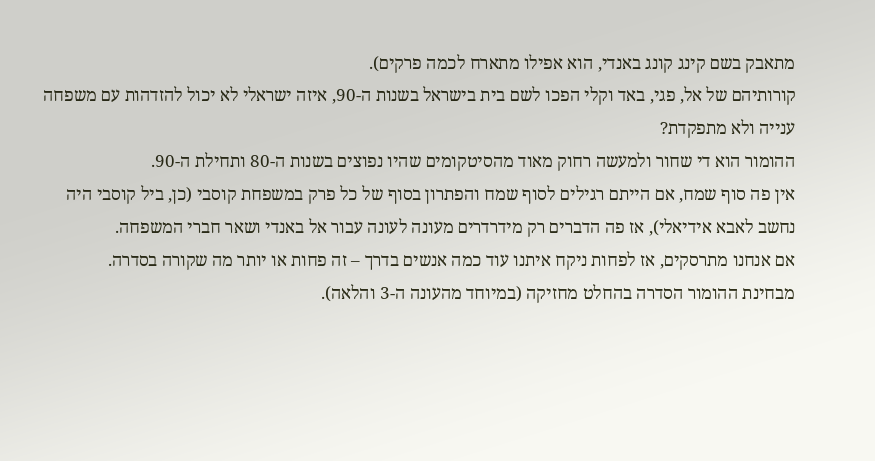מתאבק בשם קינג קונג באנדי, הוא אפילו מתארח לכמה פרקים).
קורותיהם של אל, פגי, באד וקלי הפכו לשם בית בישראל בשנות ה-90, איזה ישראלי לא יכול להזדהות עם משפחה ענייה ולא מתפקדת?
ההומור הוא די שחור ולמעשה רחוק מאוד מהסיטקומים שהיו נפוצים בשנות ה-80 ותחילת ה-90.
אין פה סוף שמח, אם הייתם רגילים לסוף שמח והפתרון בסוף של כל פרק במשפחת קוסבי (כן, ביל קוסבי היה נחשב לאבא אידיאלי), אז פה הדברים רק מידרדרים מעונה לעונה עבור אל באנדי ושאר חברי המשפחה.
אם אנחנו מתרסקים, אז לפחות ניקח איתנו עוד כמה אנשים בדרך – זה פחות או יותר מה שקורה בסדרה.
מבחינת ההומור הסדרה בהחלט מחזיקה (במיוחד מהעונה ה-3 והלאה).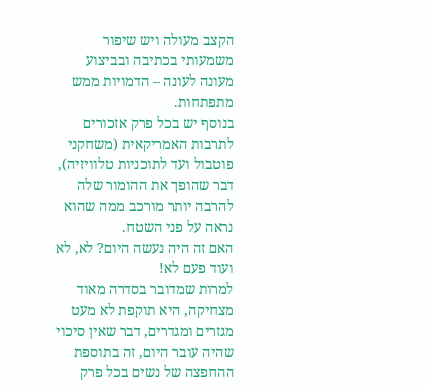הקצב מעולה ויש שיפור משמעותי בכתיבה ובביצוע מעונה לעונה – הדמויות ממש מתפתחות.
בנוסף יש בכל פרק אזכורים לתרבות האמריקאית (משחקני פוטבול ועד לתוכניות טלוויזיה), דבר שהופך את ההומור שלה להרבה יותר מורכב ממה שהוא נראה על פני השטח.
האם זה היה נעשה היום? לא, לא ועוד פעם לא!
למרות שמדובר בסדרה מאוד מצחיקה, היא תוקפת לא מעט מגזרים ומגדרים, דבר שאין סיכוי שהיה עובר היום, זה בתוספת ההחפצה של נשים בכל פרק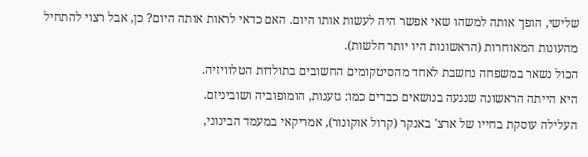שלישי, הופך אותה למשהו שאי אפשר היה לעשות אותו היום. האם כדאי לראות אותה היום? כן, אבל רצוי להתחיל מהעונות המאוחרות (הראשונות היו יותר חלשות).
הכול נשאר במשפחה נחשבת לאחד מהסיטקומים החשובים בתולדות הטלוויזיה.
היא הייתה הראשונה שנגעה בנושאים כבדים כמו: גזענות, הומופוביה ושוביניזם.
העלילה עוסקת בחייו של ארצ' באנקר (קרול אוקונור), אמריקאי במעמד הבינוני,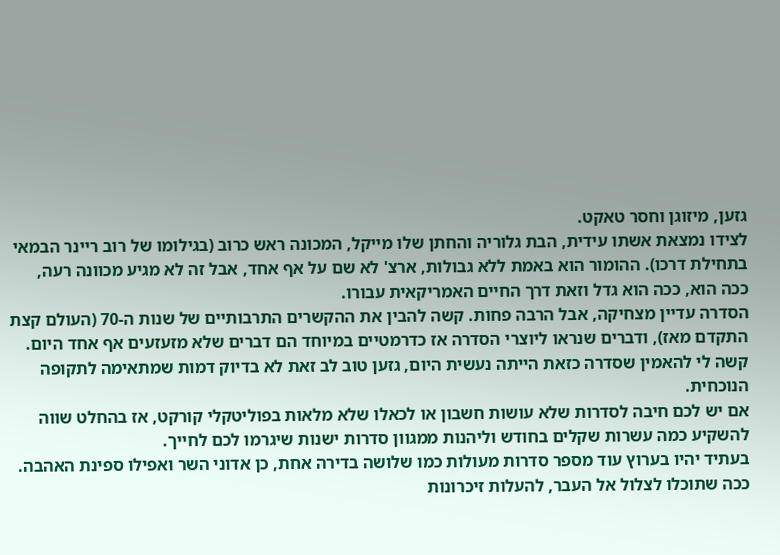גזען, מיזוגן וחסר טאקט.
לצידו נמצאת אשתו עידית, הבת גלוריה והחתן שלו מייקל, המכונה ראש כרוב (בגילומו של רוב ריינר הבמאי בתחילת דרכו). ההומור הוא באמת ללא גבולות, ארצ' לא שם על אף אחד, אבל זה לא מגיע מכוונה רעה,
ככה הוא, ככה הוא גדל וזאת דרך החיים האמריקאית עבורו.
הסדרה עדיין מצחיקה, אבל הרבה פחות. קשה להבין את ההקשרים התרבותיים של שנות ה-70 (העולם קצת התקדם מאז), ודברים שנראו ליוצרי הסדרה אז כדרמטיים במיוחד הם דברים שלא מזעזעים אף אחד היום.
קשה לי להאמין שסדרה כזאת הייתה נעשית היום, גזען טוב לב זאת לא בדיוק דמות שמתאימה לתקופה הנוכחית.
אם יש לכם חיבה לסדרות שלא עושות חשבון או לכאלו שלא מלאות בפוליטקלי קורקט, אז בהחלט שווה להשקיע כמה עשרות שקלים בחודש וליהנות ממגוון סדרות ישנות שיגרמו לכם לחייך.
בעתיד יהיו בערוץ עוד מספר סדרות מעולות כמו שלושה בדירה אחת, כן אדוני השר ואפילו ספינת האהבה.
ככה שתוכלו לצלול אל העבר, להעלות זיכרונות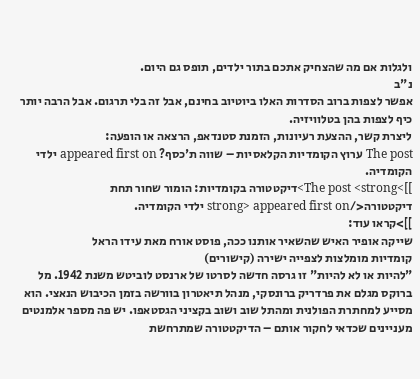ולגלות אם מה שהצחיק אתכם בתור ילדים, תופס גם היום.
נ"ב
אפשר לצפות ברוב הסדרות האלו ביוטיוב בחינם, אבל זה בלי תרגום. אבל הרבה יותר כיף לצפות בהן בטלוויזיה.
ליצרת קשר, ההצעת רעיונות, הזמנת סטנדאפ, הרצאה או הופעה:
The post ערוץ הקומדיות הקלאסיות – שווה ת'כסף? appeared first on ילדי הקומדיה.
]]>The post <strong>דיקטטורה בקומדיות: הומור שחור תחת דיקטטורה</strong> appeared first on ילדי הקומדיה.
]]>קראו עוד:
שייקה אופיר האיש שהשאיר אותנו ככה, פוסט אורח מאת עידו הראל
קומדיות מומלצות לצפייה ישירה (קישורים)
"להיות או לא להיות" זו גרסה חדשה לסרטו של ארנסט לוביטש משנת 1942. מל ברוקס מגלם את פרדריק ברונסקי, מנהל תיאטרון בוורשה בזמן הכיבוש הנאצי. הוא מסייע למחתרת הפולנית ומהתל שוב ושוב בקציני הגסטאפו. יש פה מספר אלמנטים מעניינים שכדאי לחקור אותם – הדיקטטורה שמתרחשת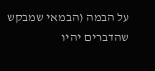על הבמה (הבמאי שמבקש שהדברים יהיו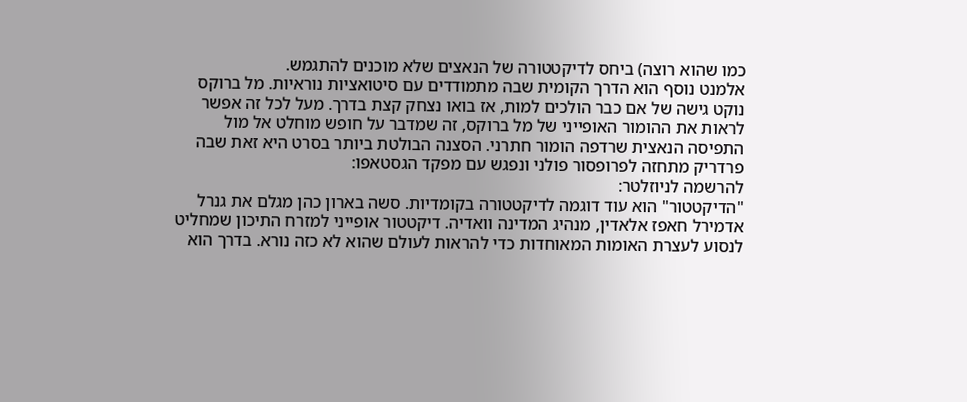כמו שהוא רוצה) ביחס לדיקטטורה של הנאצים שלא מוכנים להתגמש.
אלמנט נוסף הוא הדרך הקומית שבה מתמודדים עם סיטואציות נוראיות. מל ברוקס נוקט גישה של אם כבר הולכים למות, אז בואו נצחק קצת בדרך. מעל לכל זה אפשר לראות את ההומור האופייני של מל ברוקס, זה שמדבר על חופש מוחלט אל מול התפיסה הנאצית שרדפה הומור חתרני. הסצנה הבולטת ביותר בסרט היא זאת שבה פרדריק מתחזה לפרופסור פולני ונפגש עם מפקד הגסטאפו:
להרשמה לניוזלטר:
"הדיקטטור" הוא עוד דוגמה לדיקטטורה בקומדיות. סשה בארון כהן מגלם את גנרל אדמירל חאפז אלאדין, מנהיג המדינה וואדיה. דיקטטור אופייני למזרח התיכון שמחליט לנסוע לעצרת האומות המאוחדות כדי להראות לעולם שהוא לא כזה נורא. בדרך הוא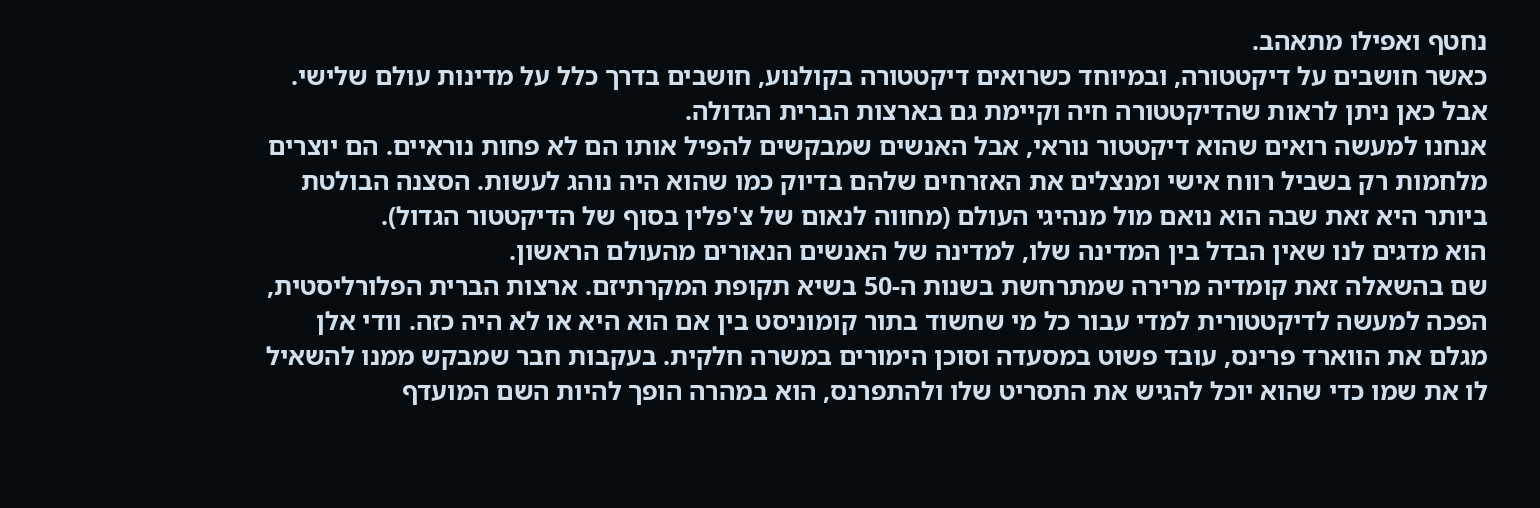נחטף ואפילו מתאהב.
כאשר חושבים על דיקטטורה, ובמיוחד כשרואים דיקטטורה בקולנוע, חושבים בדרך כלל על מדינות עולם שלישי. אבל כאן ניתן לראות שהדיקטטורה חיה וקיימת גם בארצות הברית הגדולה.
אנחנו למעשה רואים שהוא דיקטטור נוראי, אבל האנשים שמבקשים להפיל אותו הם לא פחות נוראיים. הם יוצרים מלחמות רק בשביל רווח אישי ומנצלים את האזרחים שלהם בדיוק כמו שהוא היה נוהג לעשות. הסצנה הבולטת ביותר היא זאת שבה הוא נואם מול מנהיגי העולם (מחווה לנאום של צ'פלין בסוף של הדיקטטור הגדול).
הוא מדגים לנו שאין הבדל בין המדינה שלו, למדינה של האנשים הנאורים מהעולם הראשון.
שם בהשאלה זאת קומדיה מרירה שמתרחשת בשנות ה-50 בשיא תקופת המקרתיזם. ארצות הברית הפלורליסטית, הפכה למעשה לדיקטטורית למדי עבור כל מי שחשוד בתור קומוניסט בין אם הוא היא או לא היה כזה. וודי אלן מגלם את הווארד פרינס, עובד פשוט במסעדה וסוכן הימורים במשרה חלקית. בעקבות חבר שמבקש ממנו להשאיל לו את שמו כדי שהוא יוכל להגיש את התסריט שלו ולהתפרנס, הוא במהרה הופך להיות השם המועדף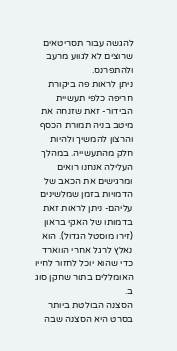להגשה עבור תסריטאים שרוצים לא לגווע מרעב ולהתפרנס.
ניתן לראות פה ביקורת חריפה כלפי תעשיית הבידור- זאת שזנחה את מיטב בניה תמורת הכסף והרצון להמשיך ולהיות חלק מהתעשייה. במהלך העלילה אנחנו רואים ומרגישים את הכאב של הדמויות בזמן שמלשינים עליהם- ניתן לראות זאת בדמותו של האקי בראון (זירו מוסטל הגדול). הוא נאלץ לרגל אחרי הווארד כדי שהוא יוכל לחזור לחייו האומללים בתור שחקן סוג ב.
הסצנה הבולטת ביותר בסרט היא הסצנה שבה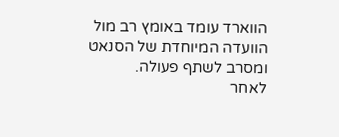הווארד עומד באומץ רב מול הוועדה המיוחדת של הסנאט ומסרב לשתף פעולה.
לאחר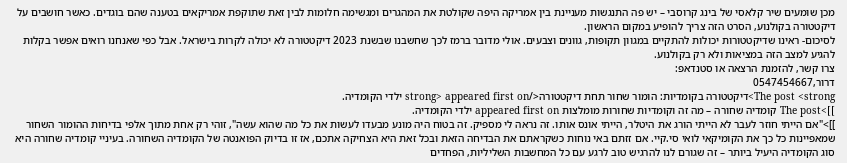מכן שומעים שיר קלאסי של בינג קרוסבי – יש פה התנגשות מעניינת בין אמריקה היפה שקולטת את המהגרים ומגשימה חלומות לבין זאת שתוקפת אמריקאים בטענה שהם בוגדים. כאשר חושבים על דיקטטורה בקולנוע, הסרט הזה צריך להופיע במקום הראשון.
לסיכום- ראינו שדיקטטורות יכולות להתקיים במגוון תקופות, גוונים וצבעים. אולי מדובר ברמז לכך שחשבנו שבשנת 2023 דיקטטורה לא יכולה לקרות בישראל. אבל כפי שאנחנו רואים אפשר בקלות להגיע למצב הזה במציאות ולא רק בקולנוע.
צרו קשר, להזמנת הרצאה או סטנדאפ:
דרור,0547454667
The post <strong>דיקטטורה בקומדיות: הומור שחור תחת דיקטטורה</strong> appeared first on ילדי הקומדיה.
]]>The post קומדיה שחורה – מה זה וקומדיות שחורות מומלצות appeared first on ילדי הקומדיה.
]]>"אם הייתי חוזר לעבר לא הייתי הורג את היטלר, הייתי אונס אותו. זה נראה לי מספיק. זה בטוח היה מונע מבעדו לעשות את כל מה שהוא עשה", זוהי רק אחת מתוך אלפי בדיחות ההומור השחור שמאפיינות כל כך את הקומיקאי לואי סי.קיי. אם זזתם באי נוחות כשקראתם את הבדיחה הזאת ובכל זאת היא הצחיקה אתכם, אז זו בדיוק הפואנטה של הקומדיה השחורה. בעיניי קומדיה שחורה היא סוג הקומדיה היעיל ביותר – זה שגורם לנו להרגיש טוב לרגע עם כל המחשבות השליליות, הפחדים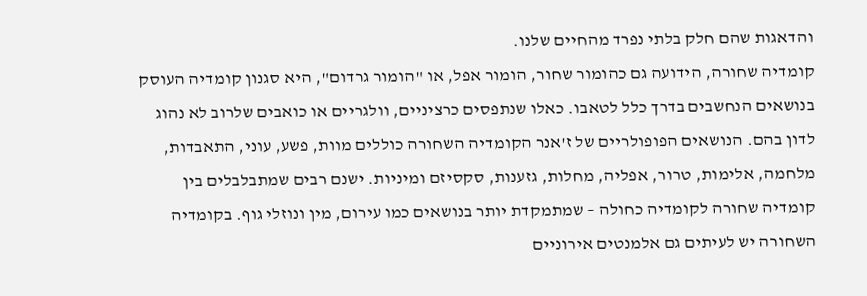והדאגות שהם חלק בלתי נפרד מהחיים שלנו.
קומדיה שחורה, הידועה גם כהומור שחור, הומור אפל, או "הומור גרדום", היא סגנון קומדיה העוסק בנושאים הנחשבים בדרך כלל לטאבו. כאלו שנתפסים כרציניים, וולגריים או כואבים שלרוב לא נהוג לדון בהם. הנושאים הפופולריים של ז'אנר הקומדיה השחורה כוללים מוות, פשע, עוני, התאבדות, מלחמה, אלימות, טרור, אפליה, מחלות, גזענות, סקסיזם ומיניות. ישנם רבים שמתבלבלים בין קומדיה שחורה לקומדיה כחולה – שמתמקדת יותר בנושאים כמו עירום, מין ונוזלי גוף. בקומדיה השחורה יש לעיתים גם אלמנטים אירוניים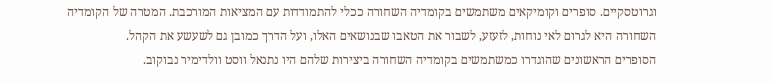וגרוטסקיים. סופרים וקומיקאים משתמשים בקומדיה השחורה ככלי להתמודדות עם המציאות המורכבת. המטרה של הקומדיה השחורה היא לגרום לאי נוחות, לזעזע, לשבור את הטאבו שבנושאים האלו, ועל הדרך כמובן גם לשעשע את הקהל.
הסופרים הראשונים שהוגדרו כמשתמשים בקומדיה השחורה ביצירות שלהם היו נתנאל ווסט וולדימיר נבוקוב.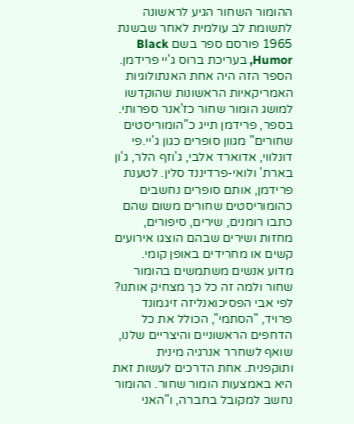ההומור השחור הגיע לראשונה לתשומת לב עולמית לאחר שבשנת 1965 פורסם ספר בשם Black Humor, בעריכת ברוס ג'יי פרידמן. הספר הזה היה אחת האנתולוגיות האמריקאיות הראשונות שהוקדשו למושג הומור שחור כז'אנר ספרותי. בספר, פרידמן תייג כ"הומוריסטים שחורים" מגוון סופרים כגון ג'יי.פי דונלווי, אדוארד אלבי, ג'וזף הלר, ג'ון בארת' ולואי-פרדיננד סלין. לטענת פרידמן, אותם סופרים נחשבים כהומוריסטים שחורים משום שהם כתבו רומנים, שירים, סיפורים, מחזות ושירים שבהם הוצגו אירועים קשים או מחרידים באופן קומי.
מדוע אנשים משתמשים בהומור שחור ולמה זה כל כך מצחיק אותנו? לפי אבי הפסיכואנליזה זיגמונד פרויד, "הסתמי", הכולל את כל הדחפים הראשוניים והיצריים שלנו, שואף לשחרר אנרגיה מינית ותוקפנית. אחת הדרכים לעשות זאת היא באמצעות הומור שחור. ההומור נחשב למקובל בחברה, ו"האני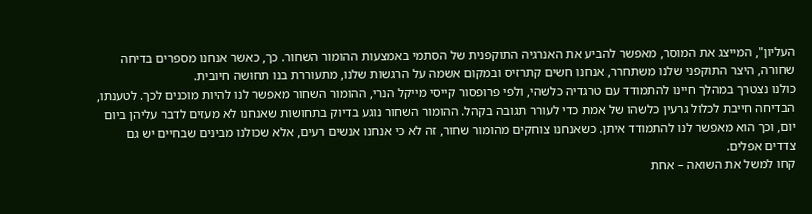העליון", המייצג את המוסר, מאפשר להביע את האנרגיה התוקפנית של הסתמי באמצעות ההומור השחור. כך, כאשר אנחנו מספרים בדיחה שחורה, היצר התוקפני שלנו משתחרר, אנחנו חשים קתרזיס ובמקום אשמה על הרגשות שלנו, מתעוררת בנו תחושה חיובית.
כולנו נצטרך במהלך חיינו להתמודד עם טרגדיה כלשהי, ולפי פרופסור קייסי מייקל הנרי, ההומור השחור מאפשר לנו להיות מוכנים לכך. לטענתו, הבדיחה חייבת לכלול גרעין כלשהו של אמת כדי לעורר תגובה בקהל. ההומור השחור נוגע בדיוק בתחושות שאנחנו לא מעזים לדבר עליהן ביום יום, וכך הוא מאפשר לנו להתמודד איתן. כשאנחנו צוחקים מהומור שחור, זה לא כי אנחנו אנשים רעים, אלא שכולנו מבינים שבחיים יש גם צדדים אפלים.
קחו למשל את השואה – אחת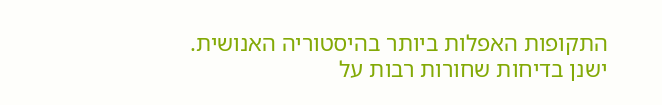התקופות האפלות ביותר בהיסטוריה האנושית. ישנן בדיחות שחורות רבות על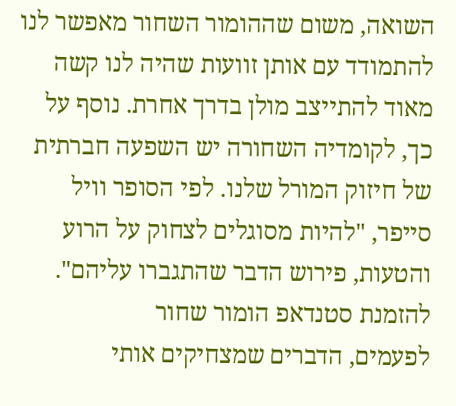השואה, משום שההומור השחור מאפשר לנו להתמודד עם אותן זוועות שהיה לנו קשה מאוד להתייצב מולן בדרך אחרת. נוסף על כך, לקומדיה השחורה יש השפעה חברתית של חיזוק המורל שלנו. לפי הסופר וויל סייפר, "להיות מסוגלים לצחוק על הרוע והטעות, פירוש הדבר שהתגברו עליהם".
להזמנת סטנדאפ הומור שחור
לפעמים, הדברים שמצחיקים אותי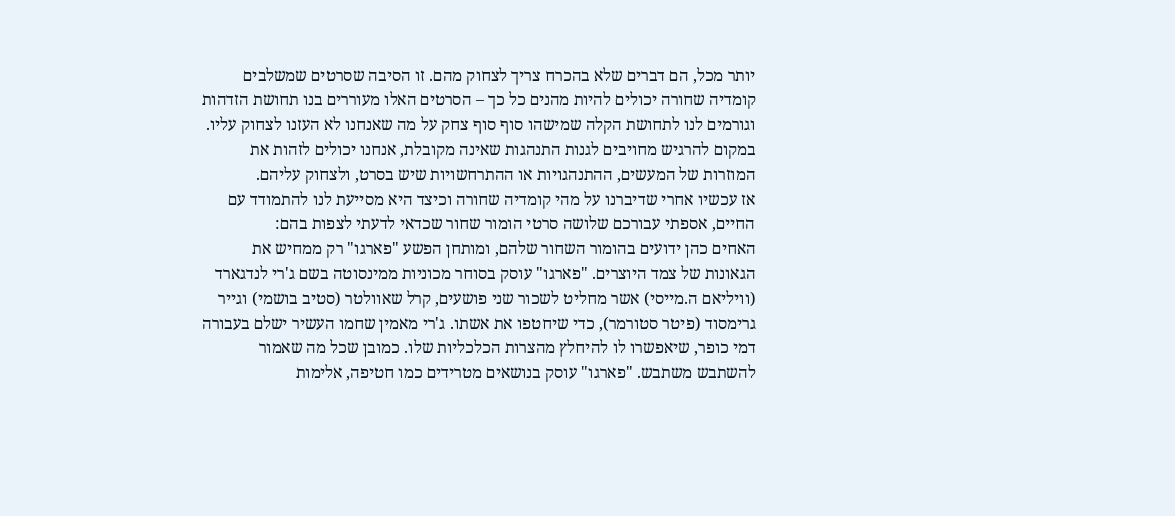יותר מכל, הם דברים שלא בהכרח צריך לצחוק מהם. זו הסיבה שסרטים שמשלבים קומדיה שחורה יכולים להיות מהנים כל כך – הסרטים האלו מעוררים בנו תחושת הזדהות וגורמים לנו לתחושת הקלה שמישהו סוף סוף צחק על מה שאנחנו לא העזנו לצחוק עליו. במקום להרגיש מחויבים לגנות התנהגות שאינה מקובלת, אנחנו יכולים לזהות את המוזרות של המעשים, ההתנהגויות או ההתרחשויות שיש בסרט, ולצחוק עליהם.
אז עכשיו אחרי שדיברנו על מהי קומדיה שחורה וכיצד היא מסייעת לנו להתמודד עם החיים, אספתי עבורכם שלושה סרטי הומור שחור שכדאי לדעתי לצפות בהם:
האחים כהן ידועים בהומור השחור שלהם, ומותחן הפשע "פארגו" רק ממחיש את הגאונות של צמד היוצרים. "פארגו" עוסק בסוחר מכוניות ממינסוטה בשם ג'רי לנדגארד (וויליאם ה.מייסי) אשר מחליט לשכור שני פושעים, קרל שאוולטר (סטיב בושמי) וגייר גרימסוד (פיטר סטורמר), כדי שיחטפו את אשתו. ג'רי מאמין שחמו העשיר ישלם בעבורה דמי כופר, שיאפשרו לו להיחלץ מהצרות הכלכליות שלו. כמובן שכל מה שאמור להשתבש משתבש. "פארגו" עוסק בנושאים מטרידים כמו חטיפה, אלימות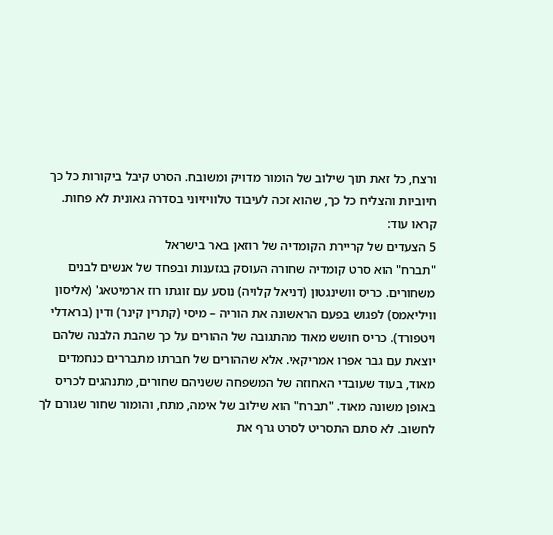ורצח, כל זאת תוך שילוב של הומור מדויק ומשובח. הסרט קיבל ביקורות כל כך חיוביות והצליח כל כך, שהוא זכה לעיבוד טלוויזיוני בסדרה גאונית לא פחות.
קראו עוד:
5 הצעדים של קריירת הקומדיה של רוזאן באר בישראל
"תברח" הוא סרט קומדיה שחורה העוסק בגזענות ובפחד של אנשים לבנים משחורים. כריס וושינגטון (דניאל קלויה) נוסע עם זוגתו רוז ארמיטאג' (אליסון וויליאמס) לפגוש בפעם הראשונה את הוריה – מיסי (קתרין קינר) ודין (בראדלי ויטפורד). כריס חושש מאוד מהתגובה של ההורים על כך שהבת הלבנה שלהם יוצאת עם גבר אפרו אמריקאי. אלא שההורים של חברתו מתבררים כנחמדים מאוד, בעוד שעובדי האחוזה של המשפחה ששניהם שחורים, מתנהגים לכריס באופן משונה מאוד. "תברח" הוא שילוב של אימה, מתח, והומור שחור שגורם לך לחשוב. לא סתם התסריט לסרט גרף את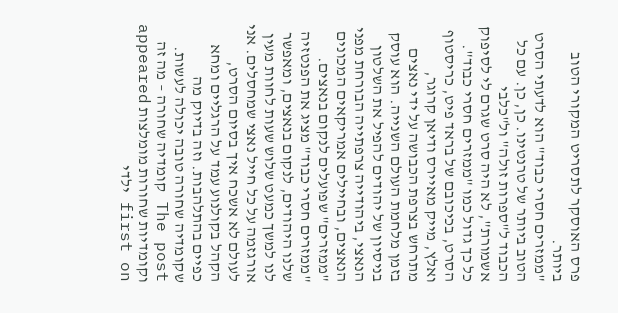פרס האוסקר לתסריט המקורי הטוב ביותר.
"ממזרים חסרי כבוד" הוא לדעתי הסרט הטוב ביותר של טרנטינו. כן, כן. עם כל הכבוד ל"ספרות זולה" ול"כלבי אשמורת", לא היה סרט שגרם לי לסיפוק כל כך גדול כמו "ממזרים חסרי כבוד". הסרט, בכיכובם של בראד פיט, כריסטוף ואלץ, מייק מאיירס ודיאן קרוגר, מתרחש בצרפת הכבושה על ידי נאצים בזמן מלחמת העולם השנייה. הוא עוסק בניסיון של יהודים להפיל את השלטון הנאצי, ביהודייה צרפתייה הבורחת מפני הנאצים, ובחיילים אמריקאים המכונים "ממזרים" שפועלים לנקום בנאצים. "ממזרים חסרי כבוד" מציג את הפנטזיה שלנו היהודים, לנקום בנאצים, ומאפשר לנו למשך כמעט שלוש שעות לחוות מעין אורגזמה על כל חייל נאצי שמחסלים. אני לעולם לא אשכח איך בסיום הסרט, הקהל בקולנוע עמד על הרגליים ומחא כפיים בהתלהבות. וזה בדיוק מה שקומדיה שחורה טובה יכולה לעשות.
The post קומדיה שחורה – מה זה וקומדיות שחורות מומלצות appeared first on ילדי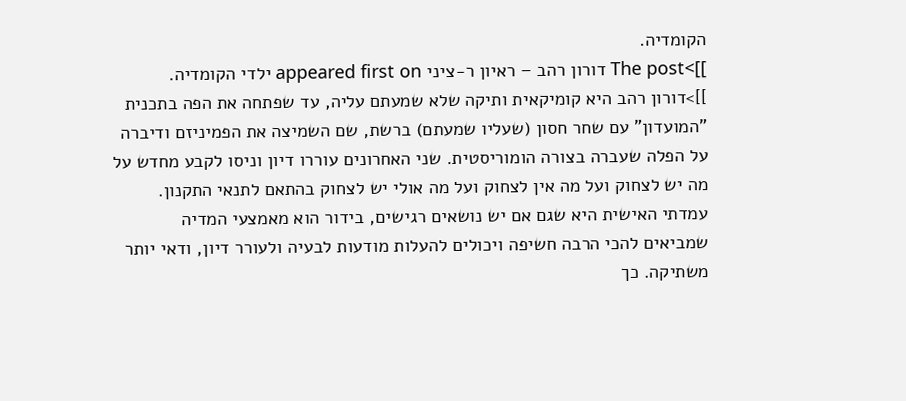הקומדיה.
]]>The post דורון רהב – ראיון ר-ציני appeared first on ילדי הקומדיה.
]]>דורון רהב היא קומיקאית ותיקה שלא שמעתם עליה, עד שפתחה את הפה בתכנית "המועדון" עם שחר חסון (שעליו שמעתם) ברשת, שם השמיצה את הפמיניזם ודיברה על הפלה שעברה בצורה הומוריסטית. שני האחרונים עוררו דיון וניסו לקבע מחדש על מה יש לצחוק ועל מה אין לצחוק ועל מה אולי יש לצחוק בהתאם לתנאי התקנון. עמדתי האישית היא שגם אם יש נושאים רגישים, בידור הוא מאמצעי המדיה שמביאים להכי הרבה חשיפה ויכולים להעלות מודעות לבעיה ולעורר דיון, ודאי יותר משתיקה. כך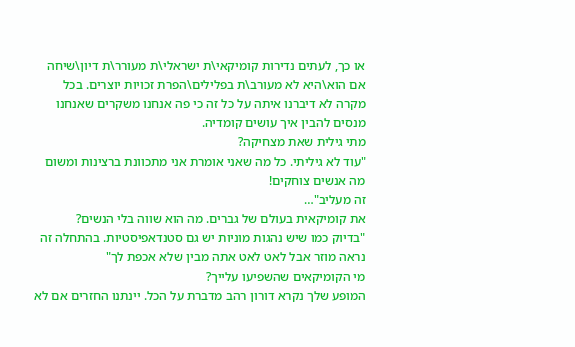או כך, לעתים נדירות קומיקאי\ת ישראלי\ת מעורר\ת דיון\שיחה אם הוא\היא לא מעורב\ת בפלילים\הפרת זכויות יוצרים. בכל מקרה לא דיברנו איתה על כל זה כי פה אנחנו משקרים שאנחנו מנסים להבין איך עושים קומדיה.
מתי גילית שאת מצחיקה?
"עוד לא גיליתי. כל מה שאני אומרת אני מתכוונת ברצינות ומשום מה אנשים צוחקים!
זה מעליב"…
את קומיקאית בעולם של גברים. מה הוא שווה בלי הנשים?
"בדיוק כמו שיש נהגות מוניות יש גם סטנדאפיסטיות. בהתחלה זה נראה מוזר אבל לאט לאט אתה מבין שלא אכפת לך"
מי הקומיקאים שהשפיעו עלייך?
המופע שלך נקרא דורון רהב מדברת על הכל. יינתנו החזרים אם לא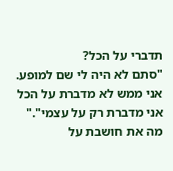תדברי על הכל?
"סתם לא היה לי שם למופע. אני ממש לא מדברת על הכל אני מדברת רק על עצמי"."
מה את חושבת על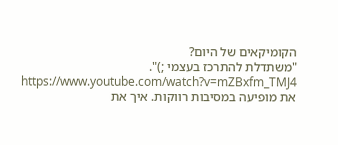הקומיקאים של היום?
"משתדלת להתרכז בעצמי ;)".
https://www.youtube.com/watch?v=mZBxfm_TMJ4
את מופיעה במסיבות רווקות. איך את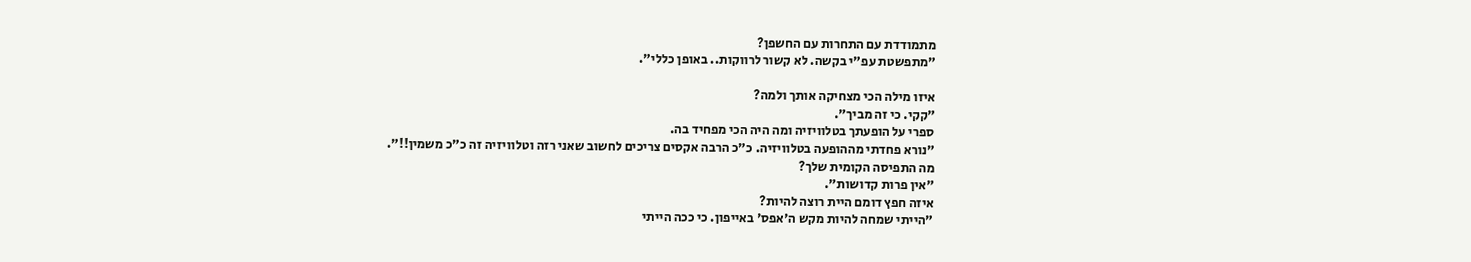מתמודדת עם התחרות עם החשפן?
"מתפשטת עפ"י בקשה. לא קשור לרווקות.. באופן כללי".

איזו מילה הכי מצחיקה אותך ולמה?
"קקי. כי זה מביך".
ספרי על הופעתך בטלוויזיה ומה היה הכי מפחיד בה.
"נורא פחדתי מההופעה בטלוויזיה. כ"כ הרבה אקסים צריכים לחשוב שאני רזה וטלוויזיה זה כ"כ משמין!!".
מה התפיסה הקומית שלך?
"אין פרות קדושות".
איזה חפץ דומם היית רוצה להיות?
"הייתי שמחה להיות מקש ה'אפס' באייפון. כי ככה הייתי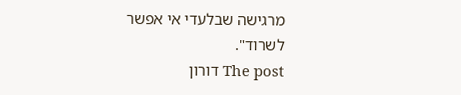מרגישה שבלעדי אי אפשר לשרוד".
The post דורון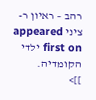רהב – ראיון ר-ציני appeared first on ילדי הקומדיה.
]]>